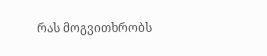რას მოგვითხრობს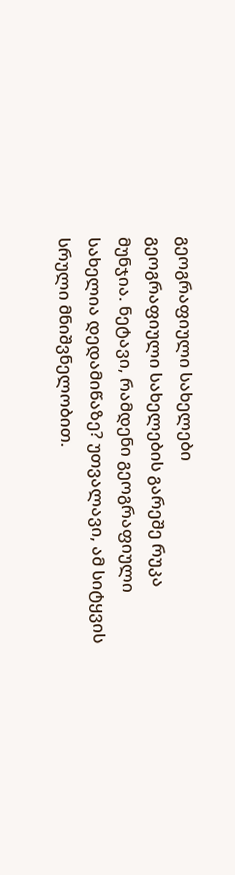გეოგრაფიული სახელები
გეოგრაფიული სახელების გარეშე რუკა მუნჯია. ნეტავი, რამდენი გეოგრაფიული სახელია დედამიწაზე? უთვალავი, ამ სიტყვის სრული მნიშვნელობით.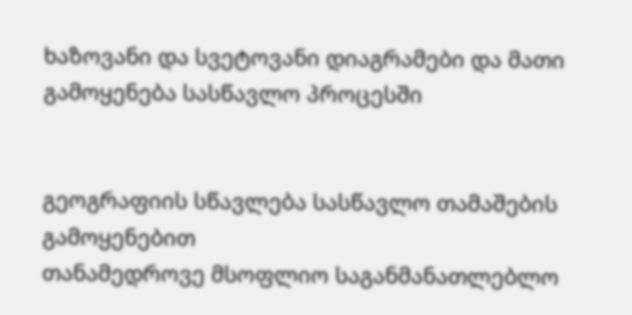ხაზოვანი და სვეტოვანი დიაგრამები და მათი გამოყენება სასწავლო პროცესში


გეოგრაფიის სწავლება სასწავლო თამაშების გამოყენებით
თანამედროვე მსოფლიო საგანმანათლებლო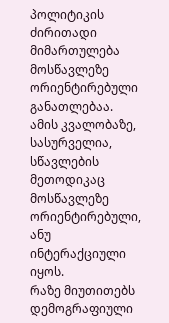პოლიტიკის ძირითადი მიმართულება მოსწავლეზე ორიენტირებული განათლებაა. ამის კვალობაზე, სასურველია, სწავლების მეთოდიკაც მოსწავლეზე ორიენტირებული, ანუ ინტერაქციული იყოს.
რაზე მიუთითებს დემოგრაფიული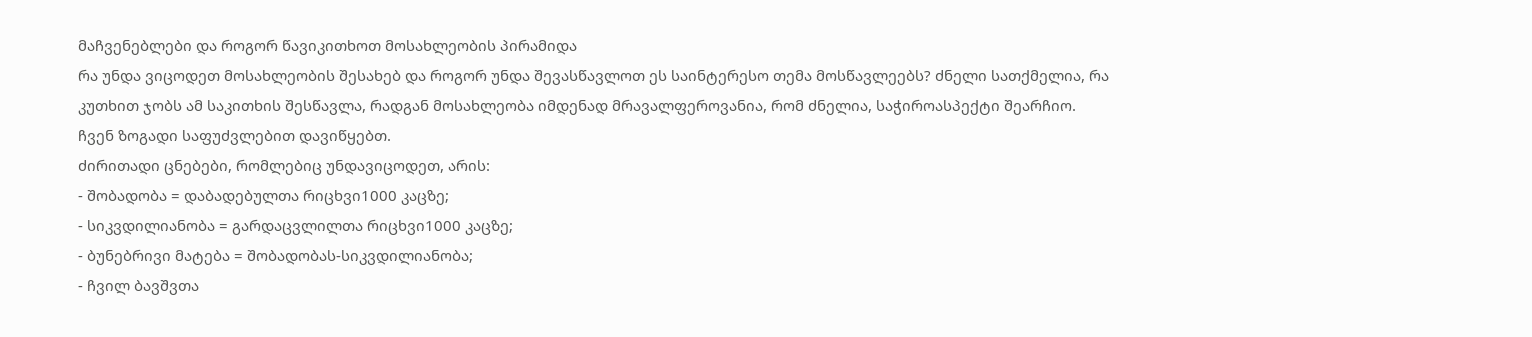მაჩვენებლები და როგორ წავიკითხოთ მოსახლეობის პირამიდა
რა უნდა ვიცოდეთ მოსახლეობის შესახებ და როგორ უნდა შევასწავლოთ ეს საინტერესო თემა მოსწავლეებს? ძნელი სათქმელია, რა კუთხით ჯობს ამ საკითხის შესწავლა, რადგან მოსახლეობა იმდენად მრავალფეროვანია, რომ ძნელია, საჭიროასპექტი შეარჩიო. ჩვენ ზოგადი საფუძვლებით დავიწყებთ.
ძირითადი ცნებები, რომლებიც უნდავიცოდეთ, არის:
- შობადობა = დაბადებულთა რიცხვი1000 კაცზე;
- სიკვდილიანობა = გარდაცვლილთა რიცხვი1000 კაცზე;
- ბუნებრივი მატება = შობადობას-სიკვდილიანობა;
- ჩვილ ბავშვთა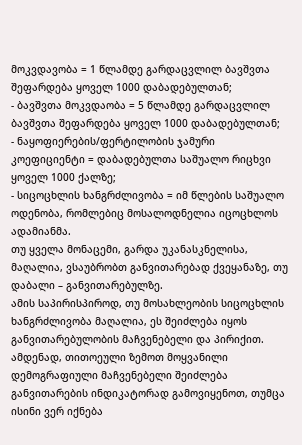მოკვდავობა = 1 წლამდე გარდაცვლილ ბავშვთა შეფარდება ყოველ 1000 დაბადებულთან;
- ბავშვთა მოკვდაობა = 5 წლამდე გარდაცვლილ ბავშვთა შეფარდება ყოველ 1000 დაბადებულთან;
- ნაყოფიერების/ფერტილობის ჯამური კოეფიციენტი = დაბადებულთა საშუალო რიცხვი ყოველ 1000 ქალზე;
- სიცოცხლის ხანგრძლივობა = იმ წლების საშუალო ოდენობა, რომლებიც მოსალოდნელია იცოცხლოს ადამიანმა.
თუ ყველა მონაცემი, გარდა უკანასკნელისა, მაღალია, ვსაუბრობთ განვითარებად ქვეყანაზე, თუ დაბალი – განვითარებულზე.
ამის საპირისპიროდ, თუ მოსახლეობის სიცოცხლის ხანგრძლივობა მაღალია, ეს შეიძლება იყოს განვითარებულობის მაჩვენებელი და პირიქით.
ამდენად, თითოეული ზემოთ მოყვანილი დემოგრაფიული მაჩვენებელი შეიძლება განვითარების ინდიკატორად გამოვიყენოთ, თუმცა ისინი ვერ იქნება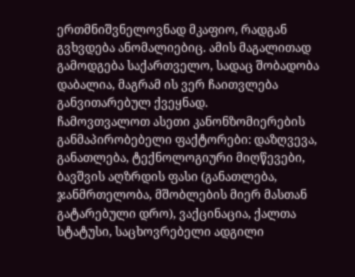ერთმნიშვნელოვნად მკაფიო, რადგან გვხვდება ანომალიებიც. ამის მაგალითად გამოდგება საქართველო, სადაც შობადობა დაბალია, მაგრამ ის ვერ ჩაითვლება განვითარებულ ქვეყნად.
ჩამოვთვალოთ ასეთი კანონზომიერების განმაპირობებელი ფაქტორები: დაზღვევა, განათლება, ტექნოლოგიური მიღწევები, ბავშვის აღზრდის ფასი (განათლება, ჯანმრთელობა, მშობლების მიერ მასთან გატარებული დრო), ვაქცინაცია, ქალთა სტატუსი, საცხოვრებელი ადგილი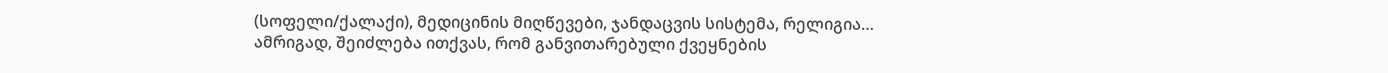(სოფელი/ქალაქი), მედიცინის მიღწევები, ჯანდაცვის სისტემა, რელიგია…
ამრიგად, შეიძლება ითქვას, რომ განვითარებული ქვეყნების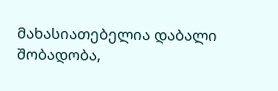მახასიათებელია დაბალი შობადობა,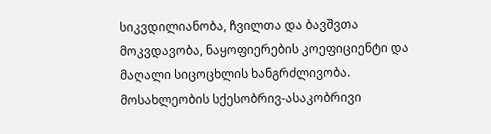სიკვდილიანობა, ჩვილთა და ბავშვთა მოკვდავობა, ნაყოფიერების კოეფიციენტი და მაღალი სიცოცხლის ხანგრძლივობა.
მოსახლეობის სქესობრივ-ასაკობრივი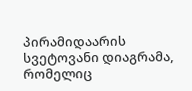პირამიდაარის სვეტოვანი დიაგრამა, რომელიც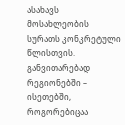ასახავს მოსახლეობის სურათს კონკრეტული წლისთვის.
განვითარებად რეგიონებში – ისეთებში, როგორებიცაა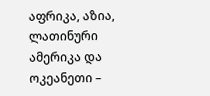აფრიკა, აზია, ლათინური ამერიკა და ოკეანეთი –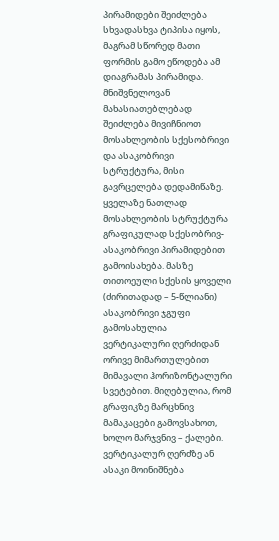პირამიდები შეიძლება სხვადასხვა ტიპისა იყოს, მაგრამ სწორედ მათი ფორმის გამო ეწოდება ამ დიაგრამას პირამიდა.
მნიშვნელოვან მახასიათებლებად შეიძლება მივიჩნიოთ მოსახლეობის სქესობრივი და ასაკობრივი სტრუქტურა, მისი გავრცელება დედამიწაზე. ყველაზე ნათლად მოსახლეობის სტრუქტურა გრაფიკულად სქესობრივ-ასაკობრივი პირამიდებით გამოისახება. მასზე თითოეული სქესის ყოველი (ძირითადად – 5-წლიანი) ასაკობრივი ჯგუფი გამოსახულია ვერტიკალური ღერძიდან ორივე მიმართულებით მიმავალი ჰორიზონტალური სვეტებით. მიღებულია, რომ გრაფიკზე მარცხნივ მამაკაცები გამოვსახოთ, ხოლო მარჯვნივ – ქალები. ვერტიკალურ ღერძზე ან ასაკი მოინიშნება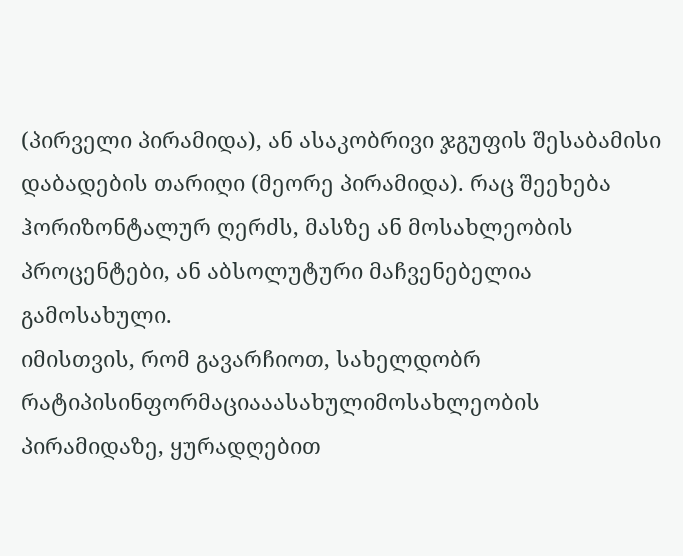(პირველი პირამიდა), ან ასაკობრივი ჯგუფის შესაბამისი დაბადების თარიღი (მეორე პირამიდა). რაც შეეხება ჰორიზონტალურ ღერძს, მასზე ან მოსახლეობის პროცენტები, ან აბსოლუტური მაჩვენებელია გამოსახული.
იმისთვის, რომ გავარჩიოთ, სახელდობრ რატიპისინფორმაციააასახულიმოსახლეობის პირამიდაზე, ყურადღებით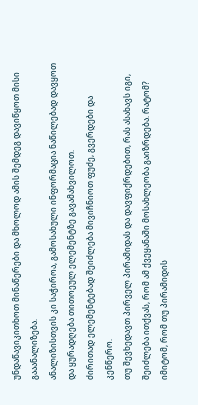უნდაწავიკითხოთ მინაწერები და მხოლოდ ამის შემდეგ დავიწყოთ მისი გააანალიზება.
ანალიზისთვის კი საჭიროა, გამოსახული ინფორმაცია ნაწილებად დავყოთ და ყურადღება თითოეულ ელემენტზე გავამახვილოთ.
ძირითად ელემენტებად შეიძლება მივიჩნიოთ ფუძე, გვერდები და კენწერო.
თუ შევხედავთ პირველ პირამიდას და დავფიქრდებით, რას ასახავს იგი, შეიძლება ითქვას, რომ ამ ქვეყანაში მოსახლეობა გაიზრდება. რატომ? იმიტომ, რომ თუ პირამიდის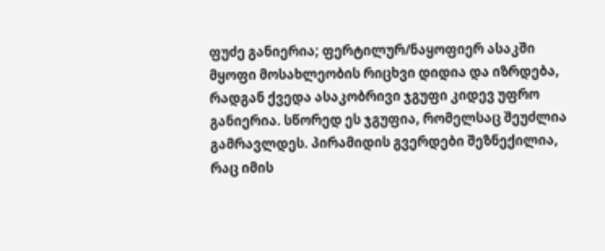ფუძე განიერია; ფერტილურ/ნაყოფიერ ასაკში მყოფი მოსახლეობის რიცხვი დიდია და იზრდება, რადგან ქვედა ასაკობრივი ჯგუფი კიდევ უფრო განიერია. სწორედ ეს ჯგუფია, რომელსაც შეუძლია გამრავლდეს. პირამიდის გვერდები შეზნექილია, რაც იმის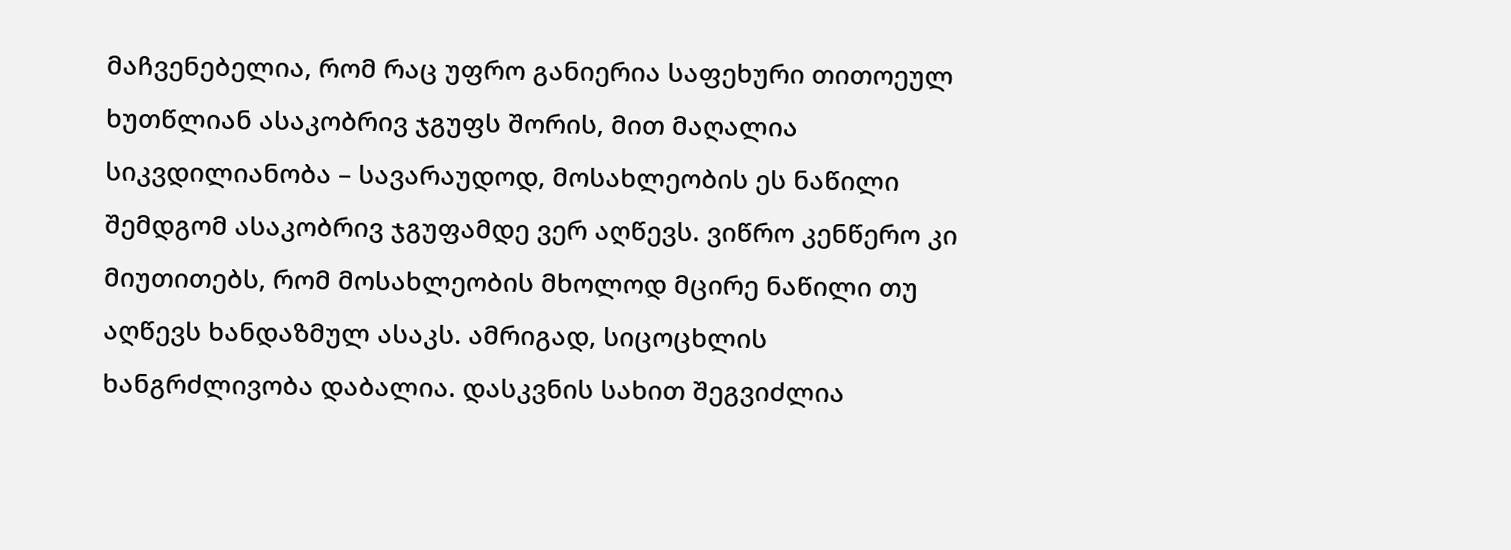მაჩვენებელია, რომ რაც უფრო განიერია საფეხური თითოეულ ხუთწლიან ასაკობრივ ჯგუფს შორის, მით მაღალია სიკვდილიანობა – სავარაუდოდ, მოსახლეობის ეს ნაწილი შემდგომ ასაკობრივ ჯგუფამდე ვერ აღწევს. ვიწრო კენწერო კი მიუთითებს, რომ მოსახლეობის მხოლოდ მცირე ნაწილი თუ აღწევს ხანდაზმულ ასაკს. ამრიგად, სიცოცხლის ხანგრძლივობა დაბალია. დასკვნის სახით შეგვიძლია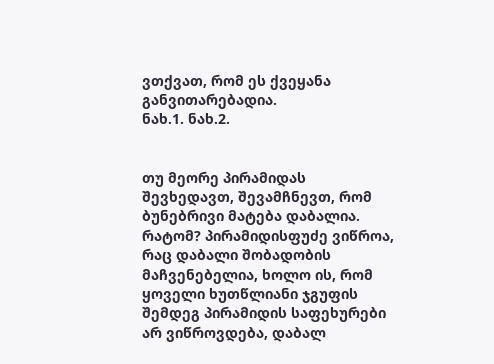ვთქვათ, რომ ეს ქვეყანა განვითარებადია.
ნახ.1. ნახ.2.


თუ მეორე პირამიდას შევხედავთ, შევამჩნევთ, რომ ბუნებრივი მატება დაბალია. რატომ? პირამიდისფუძე ვიწროა, რაც დაბალი შობადობის მაჩვენებელია, ხოლო ის, რომ ყოველი ხუთწლიანი ჯგუფის შემდეგ პირამიდის საფეხურები არ ვიწროვდება, დაბალ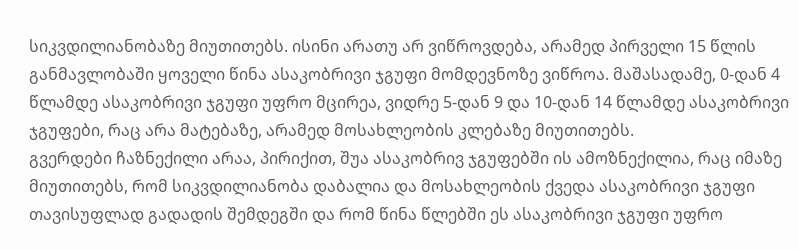სიკვდილიანობაზე მიუთითებს. ისინი არათუ არ ვიწროვდება, არამედ პირველი 15 წლის განმავლობაში ყოველი წინა ასაკობრივი ჯგუფი მომდევნოზე ვიწროა. მაშასადამე, 0-დან 4 წლამდე ასაკობრივი ჯგუფი უფრო მცირეა, ვიდრე 5-დან 9 და 10-დან 14 წლამდე ასაკობრივი ჯგუფები, რაც არა მატებაზე, არამედ მოსახლეობის კლებაზე მიუთითებს.
გვერდები ჩაზნექილი არაა, პირიქით, შუა ასაკობრივ ჯგუფებში ის ამოზნექილია, რაც იმაზე მიუთითებს, რომ სიკვდილიანობა დაბალია და მოსახლეობის ქვედა ასაკობრივი ჯგუფი თავისუფლად გადადის შემდეგში და რომ წინა წლებში ეს ასაკობრივი ჯგუფი უფრო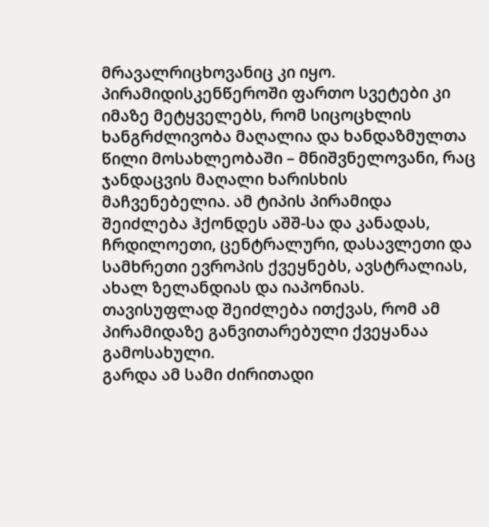მრავალრიცხოვანიც კი იყო. პირამიდისკენწეროში ფართო სვეტები კი იმაზე მეტყველებს, რომ სიცოცხლის ხანგრძლივობა მაღალია და ხანდაზმულთა წილი მოსახლეობაში – მნიშვნელოვანი, რაც ჯანდაცვის მაღალი ხარისხის მაჩვენებელია. ამ ტიპის პირამიდა შეიძლება ჰქონდეს აშშ-სა და კანადას, ჩრდილოეთი, ცენტრალური, დასავლეთი და სამხრეთი ევროპის ქვეყნებს, ავსტრალიას, ახალ ზელანდიას და იაპონიას. თავისუფლად შეიძლება ითქვას, რომ ამ პირამიდაზე განვითარებული ქვეყანაა გამოსახული.
გარდა ამ სამი ძირითადი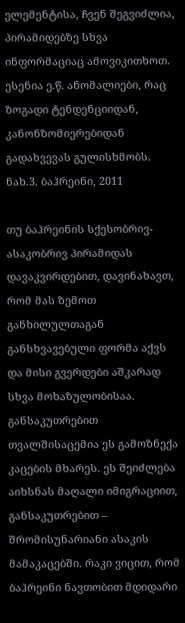ელემენტისა, ჩვენ შეგვიძლია, პირამიდებზე სხვა ინფორმაციაც ამოვიკითხოთ. ესენია ე.წ. ანომალიები, რაც ზოგადი ტენდენციიდან, კანონზომიერებიდან გადახვევას გულისხმობს.
ნახ.3. ბაჰრეინი, 2011

თუ ბაჰრეინის სქესობრივ-ასაკობრივ პირამიდას დავაკვირდებით, დავინახავთ, რომ მას ზემოთ განხილულთაგან განსხვავებული ფორმა აქვს და მისი გვერდები აშკარად სხვა მოხაზულობისაა. განსაკუთრებით თვალშისაცემია ეს გამოზნექა კაცების მხარეს. ეს შეიძლება აიხსნას მაღალი იმიგრაციით, განსაკუთრებით – შრომისუნარიანი ასაკის მამაკაცებში. რაკი ვიცით, რომ ბაჰრეინი ნავთობით მდიდარი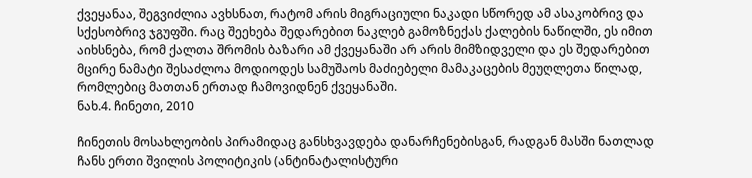ქვეყანაა, შეგვიძლია ავხსნათ, რატომ არის მიგრაციული ნაკადი სწორედ ამ ასაკობრივ და სქესობრივ ჯგუფში. რაც შეეხება შედარებით ნაკლებ გამოზნექას ქალების ნაწილში, ეს იმით აიხსნება, რომ ქალთა შრომის ბაზარი ამ ქვეყანაში არ არის მიმზიდველი და ეს შედარებით მცირე ნამატი შესაძლოა მოდიოდეს სამუშაოს მაძიებელი მამაკაცების მეუღლეთა წილად, რომლებიც მათთან ერთად ჩამოვიდნენ ქვეყანაში.
ნახ.4. ჩინეთი, 2010

ჩინეთის მოსახლეობის პირამიდაც განსხვავდება დანარჩენებისგან, რადგან მასში ნათლად ჩანს ერთი შვილის პოლიტიკის (ანტინატალისტური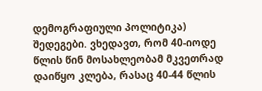დემოგრაფიული პოლიტიკა) შედეგები. ვხედავთ, რომ 40-იოდე წლის წინ მოსახლეობამ მკვეთრად დაიწყო კლება, რასაც 40-44 წლის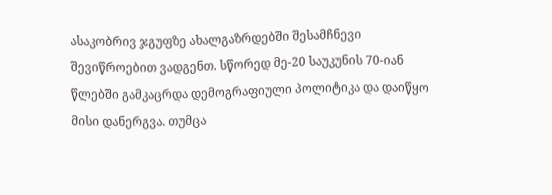ასაკობრივ ჯგუფზე ახალგაზრდებში შესამჩნევი შევიწროებით ვადგენთ. სწორედ მე-20 საუკუნის 70-იან წლებში გამკაცრდა დემოგრაფიული პოლიტიკა და დაიწყო მისი დანერგვა. თუმცა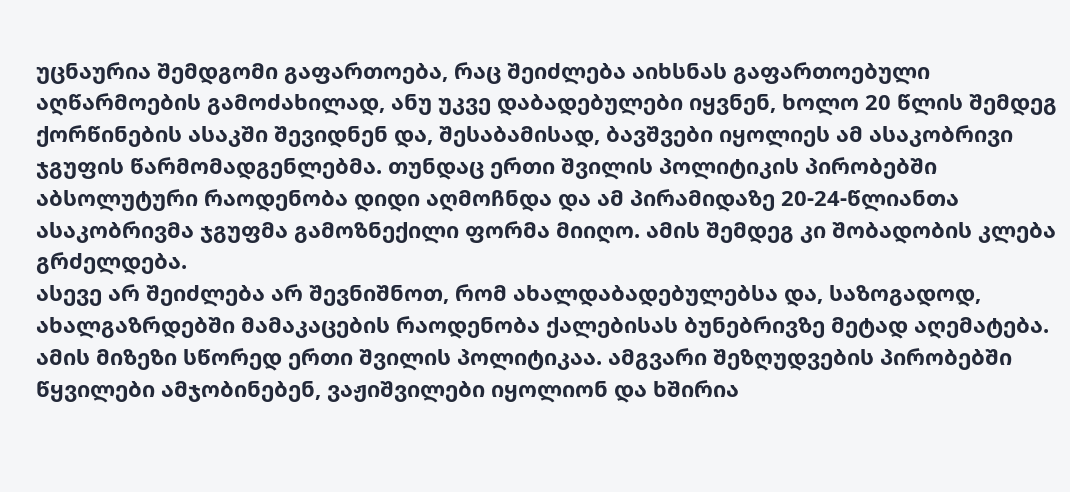უცნაურია შემდგომი გაფართოება, რაც შეიძლება აიხსნას გაფართოებული აღწარმოების გამოძახილად, ანუ უკვე დაბადებულები იყვნენ, ხოლო 20 წლის შემდეგ ქორწინების ასაკში შევიდნენ და, შესაბამისად, ბავშვები იყოლიეს ამ ასაკობრივი ჯგუფის წარმომადგენლებმა. თუნდაც ერთი შვილის პოლიტიკის პირობებში აბსოლუტური რაოდენობა დიდი აღმოჩნდა და ამ პირამიდაზე 20-24-წლიანთა ასაკობრივმა ჯგუფმა გამოზნექილი ფორმა მიიღო. ამის შემდეგ კი შობადობის კლება გრძელდება.
ასევე არ შეიძლება არ შევნიშნოთ, რომ ახალდაბადებულებსა და, საზოგადოდ, ახალგაზრდებში მამაკაცების რაოდენობა ქალებისას ბუნებრივზე მეტად აღემატება. ამის მიზეზი სწორედ ერთი შვილის პოლიტიკაა. ამგვარი შეზღუდვების პირობებში წყვილები ამჯობინებენ, ვაჟიშვილები იყოლიონ და ხშირია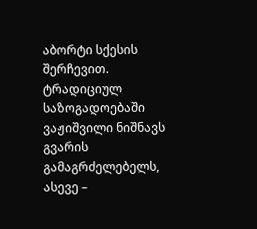აბორტი სქესის შერჩევით. ტრადიციულ საზოგადოებაში ვაჟიშვილი ნიშნავს გვარის გამაგრძელებელს, ასევე –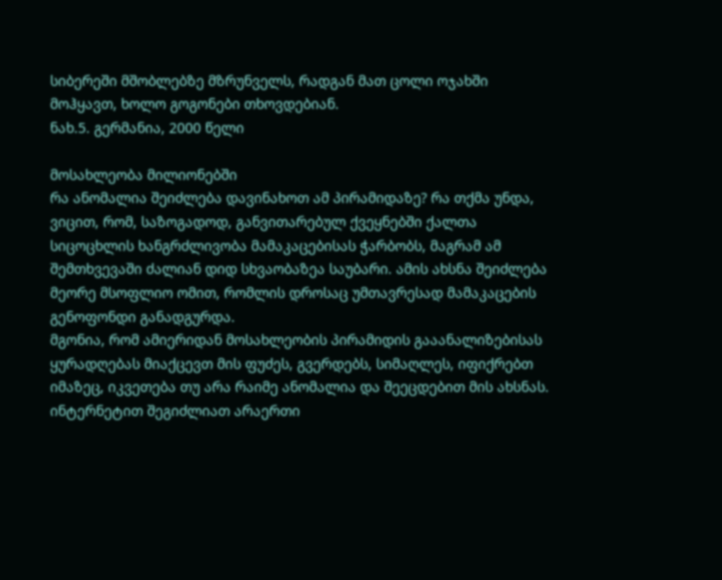სიბერეში მშობლებზე მზრუნველს, რადგან მათ ცოლი ოჯახში მოჰყავთ, ხოლო გოგონები თხოვდებიან.
ნახ.5. გერმანია, 2000 წელი

მოსახლეობა მილიონებში
რა ანომალია შეიძლება დავინახოთ ამ პირამიდაზე? რა თქმა უნდა, ვიცით, რომ, საზოგადოდ, განვითარებულ ქვეყნებში ქალთა სიცოცხლის ხანგრძლივობა მამაკაცებისას ჭარბობს, მაგრამ ამ შემთხვევაში ძალიან დიდ სხვაობაზეა საუბარი. ამის ახსნა შეიძლება მეორე მსოფლიო ომით, რომლის დროსაც უმთავრესად მამაკაცების გენოფონდი განადგურდა.
მგონია, რომ ამიერიდან მოსახლეობის პირამიდის გააანალიზებისას ყურადღებას მიაქცევთ მის ფუძეს, გვერდებს, სიმაღლეს, იფიქრებთ იმაზეც, იკვეთება თუ არა რაიმე ანომალია და შეეცდებით მის ახსნას. ინტერნეტით შეგიძლიათ არაერთი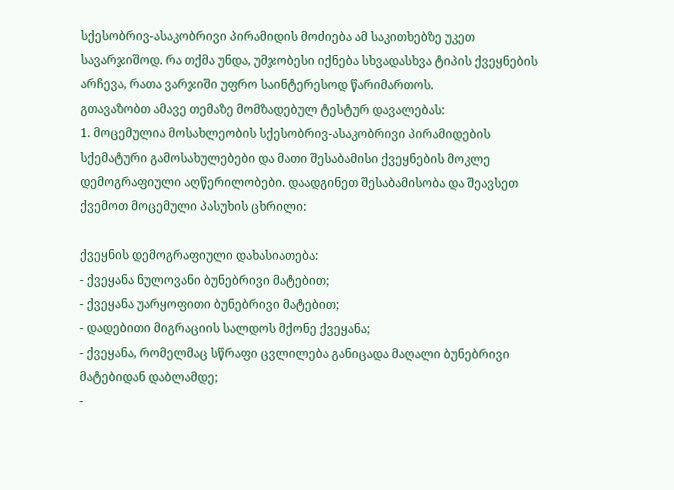სქესობრივ-ასაკობრივი პირამიდის მოძიება ამ საკითხებზე უკეთ სავარჯიშოდ. რა თქმა უნდა, უმჯობესი იქნება სხვადასხვა ტიპის ქვეყნების არჩევა, რათა ვარჯიში უფრო საინტერესოდ წარიმართოს.
გთავაზობთ ამავე თემაზე მომზადებულ ტესტურ დავალებას:
1. მოცემულია მოსახლეობის სქესობრივ-ასაკობრივი პირამიდების სქემატური გამოსახულებები და მათი შესაბამისი ქვეყნების მოკლე დემოგრაფიული აღწერილობები. დაადგინეთ შესაბამისობა და შეავსეთ ქვემოთ მოცემული პასუხის ცხრილი:

ქვეყნის დემოგრაფიული დახასიათება:
- ქვეყანა ნულოვანი ბუნებრივი მატებით;
- ქვეყანა უარყოფითი ბუნებრივი მატებით;
- დადებითი მიგრაციის სალდოს მქონე ქვეყანა;
- ქვეყანა, რომელმაც სწრაფი ცვლილება განიცადა მაღალი ბუნებრივი მატებიდან დაბლამდე;
-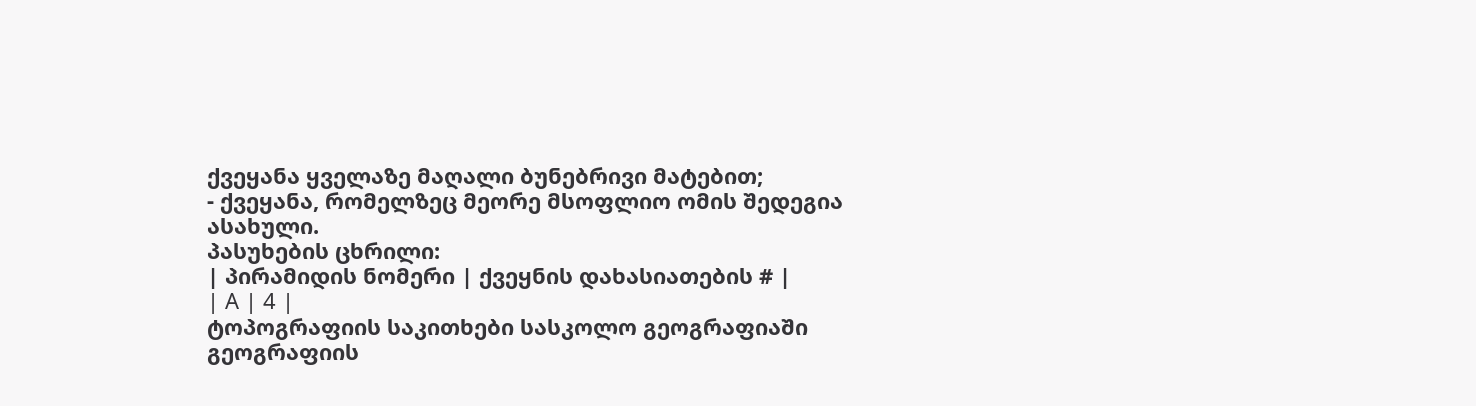ქვეყანა ყველაზე მაღალი ბუნებრივი მატებით;
- ქვეყანა, რომელზეც მეორე მსოფლიო ომის შედეგია ასახული.
პასუხების ცხრილი:
| პირამიდის ნომერი | ქვეყნის დახასიათების # |
| A | 4 |
ტოპოგრაფიის საკითხები სასკოლო გეოგრაფიაში
გეოგრაფიის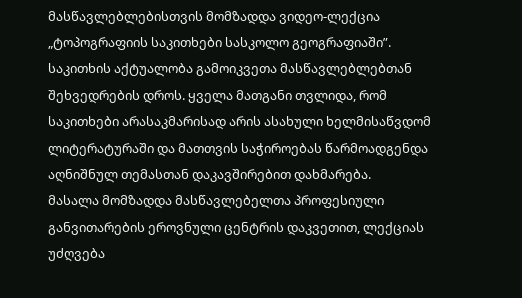მასწავლებლებისთვის მომზადდა ვიდეო-ლექცია „ტოპოგრაფიის საკითხები სასკოლო გეოგრაფიაში”. საკითხის აქტუალობა გამოიკვეთა მასწავლებლებთან შეხვედრების დროს. ყველა მათგანი თვლიდა, რომ საკითხები არასაკმარისად არის ასახული ხელმისაწვდომ ლიტერატურაში და მათთვის საჭიროებას წარმოადგენდა აღნიშნულ თემასთან დაკავშირებით დახმარება.
მასალა მომზადდა მასწავლებელთა პროფესიული განვითარების ეროვნული ცენტრის დაკვეთით, ლექციას უძღვება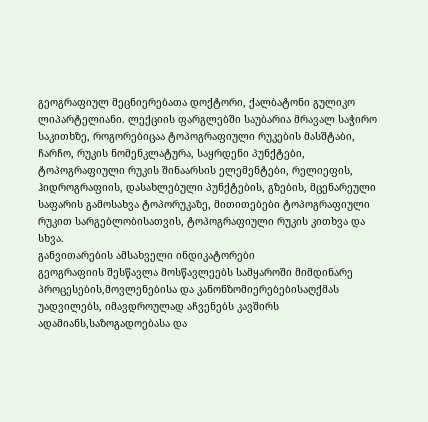გეოგრაფიულ მეცნიერებათა დოქტორი, ქალბატონი გულიკო ლიპარტელიანი. ლექციის ფარგლებში საუბარია მრავალ საჭირო საკითხზე, როგორებიცაა ტოპოგრაფიული რუკების მასშტაბი, ჩარჩო, რუკის ნომენკლატურა, საყრდენი პუნქტები, ტოპოგრაფიული რუკის შინაარსის ელემენტები, რელიეფის, ჰიდროგრაფიის, დასახლებული პუნქტების, გზების, მცენარეული საფარის გამოსახვა ტოპორუკაზე, მითითებები ტოპოგრაფიული რუკით სარგებლობისათვის, ტოპოგრაფიული რუკის კითხვა და სხვა.
განვითარების ამსახველი ინდიკატორები
გეოგრაფიის შესწავლა მოსწავლეებს სამყაროში მიმდინარე პროცესების,მოვლენებისა და კანონზომიერებებისაღქმას უადვილებს, იმავდროულად აჩვენებს კავშირს ადამიანს,საზოგადოებასა და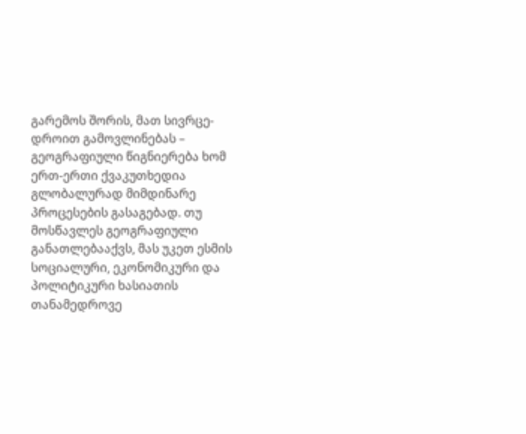გარემოს შორის, მათ სივრცე-დროით გამოვლინებას – გეოგრაფიული წიგნიერება ხომ ერთ-ერთი ქვაკუთხედია გლობალურად მიმდინარე პროცესების გასაგებად. თუ მოსწავლეს გეოგრაფიული განათლებააქვს, მას უკეთ ესმის სოციალური, ეკონომიკური და პოლიტიკური ხასიათის თანამედროვე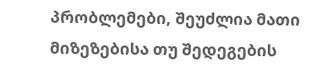პრობლემები, შეუძლია მათი მიზეზებისა თუ შედეგების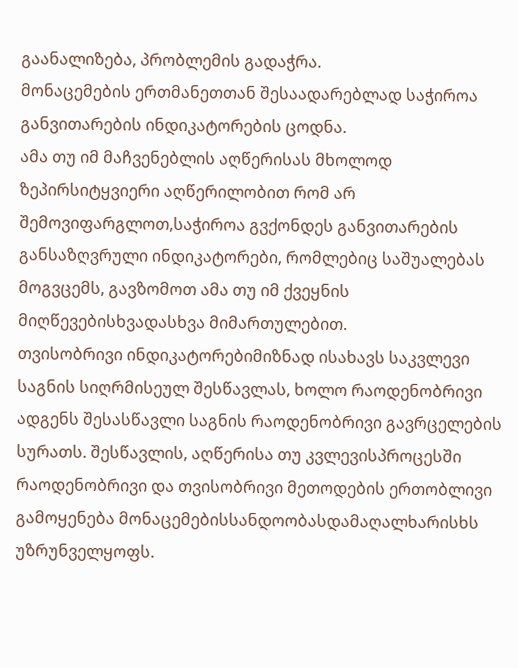გაანალიზება, პრობლემის გადაჭრა.
მონაცემების ერთმანეთთან შესაადარებლად საჭიროა განვითარების ინდიკატორების ცოდნა.
ამა თუ იმ მაჩვენებლის აღწერისას მხოლოდ ზეპირსიტყვიერი აღწერილობით რომ არ შემოვიფარგლოთ,საჭიროა გვქონდეს განვითარების განსაზღვრული ინდიკატორები, რომლებიც საშუალებას მოგვცემს, გავზომოთ ამა თუ იმ ქვეყნის მიღწევებისხვადასხვა მიმართულებით.
თვისობრივი ინდიკატორებიმიზნად ისახავს საკვლევი საგნის სიღრმისეულ შესწავლას, ხოლო რაოდენობრივი ადგენს შესასწავლი საგნის რაოდენობრივი გავრცელების სურათს. შესწავლის, აღწერისა თუ კვლევისპროცესში რაოდენობრივი და თვისობრივი მეთოდების ერთობლივი გამოყენება მონაცემებისსანდოობასდამაღალხარისხს უზრუნველყოფს.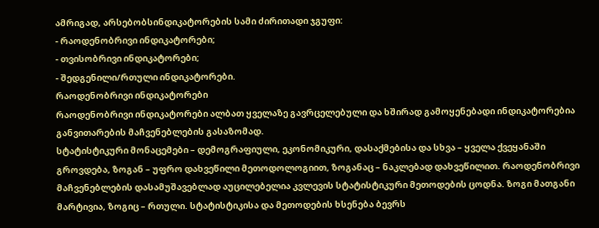ამრიგად, არსებობსინდიკატორების სამი ძირითადი ჯგუფი:
- რაოდენობრივი ინდიკატორები;
- თვისობრივი ინდიკატორები;
- შედგენილი/რთული ინდიკატორები.
რაოდენობრივი ინდიკატორები
რაოდენობრივი ინდიკატორები ალბათ ყველაზე გავრცელებული და ხშირად გამოყენებადი ინდიკატორებია განვითარების მაჩვენებლების გასაზომად.
სტატისტიკური მონაცემები – დემოგრაფიული, ეკონომიკური, დასაქმებისა და სხვა – ყველა ქვეყანაში გროვდება, ზოგან – უფრო დახვეწილი მეთოდოლოგიით, ზოგანაც – ნაკლებად დახვეწილით. რაოდენობრივი მაჩვენებლების დასამუშავებლად აუცილებელია კვლევის სტატისტიკური მეთოდების ცოდნა. ზოგი მათგანი მარტივია, ზოგიც – რთული. სტატისტიკისა და მეთოდების ხსენება ბევრს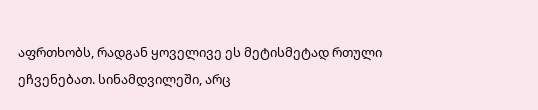აფრთხობს, რადგან ყოველივე ეს მეტისმეტად რთული ეჩვენებათ. სინამდვილეში, არც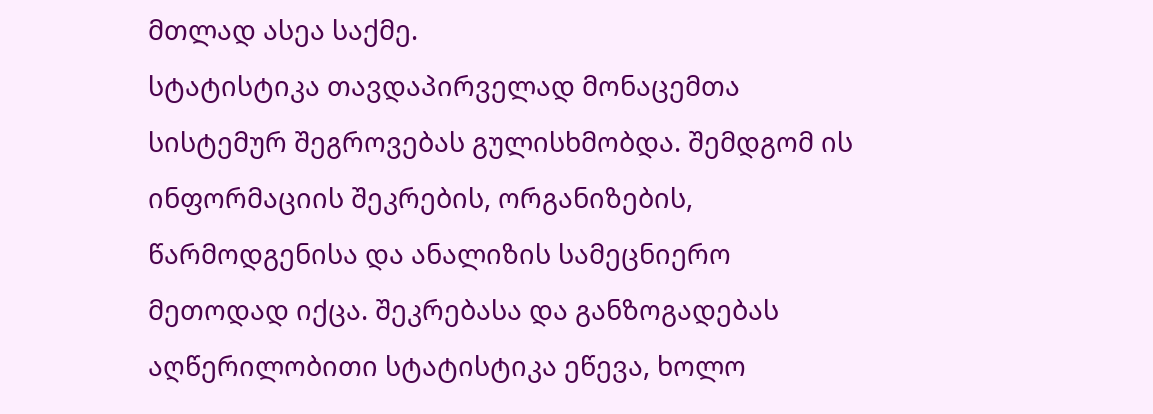მთლად ასეა საქმე.
სტატისტიკა თავდაპირველად მონაცემთა სისტემურ შეგროვებას გულისხმობდა. შემდგომ ის ინფორმაციის შეკრების, ორგანიზების, წარმოდგენისა და ანალიზის სამეცნიერო მეთოდად იქცა. შეკრებასა და განზოგადებას აღწერილობითი სტატისტიკა ეწევა, ხოლო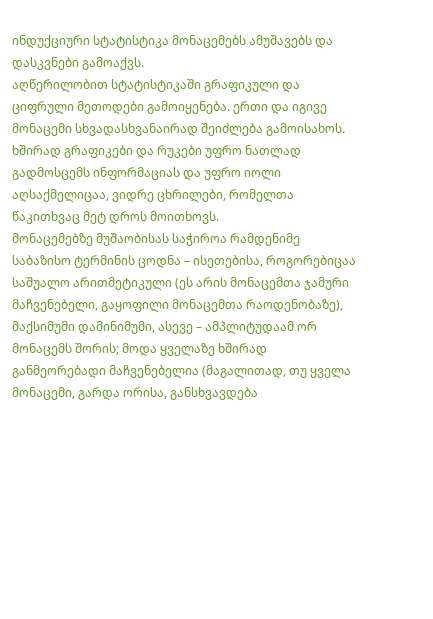ინდუქციური სტატისტიკა მონაცემებს ამუშავებს და დასკვნები გამოაქვს.
აღწერილობით სტატისტიკაში გრაფიკული და ციფრული მეთოდები გამოიყენება. ერთი და იგივე მონაცემი სხვადასხვანაირად შეიძლება გამოისახოს. ხშირად გრაფიკები და რუკები უფრო ნათლად გადმოსცემს ინფორმაციას და უფრო იოლი აღსაქმელიცაა, ვიდრე ცხრილები, რომელთა წაკითხვაც მეტ დროს მოითხოვს.
მონაცემებზე მუშაობისას საჭიროა რამდენიმე საბაზისო ტერმინის ცოდნა – ისეთებისა, როგორებიცაა საშუალო არითმეტიკული (ეს არის მონაცემთა ჯამური მაჩვენებელი, გაყოფილი მონაცემთა რაოდენობაზე), მაქსიმუმი დამინიმუმი, ასევე – ამპლიტუდაამ ორ მონაცემს შორის; მოდა ყველაზე ხშირად განმეორებადი მაჩვენებელია (მაგალითად, თუ ყველა მონაცემი, გარდა ორისა, განსხვავდება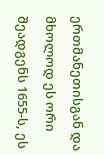ერთმანეთისგან და მხოლოდ ეს ორი შეადგენს 1655-ს, ეს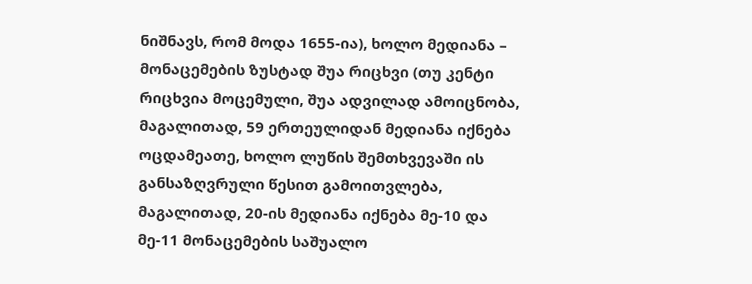ნიშნავს, რომ მოდა 1655-ია), ხოლო მედიანა – მონაცემების ზუსტად შუა რიცხვი (თუ კენტი რიცხვია მოცემული, შუა ადვილად ამოიცნობა, მაგალითად, 59 ერთეულიდან მედიანა იქნება
ოცდამეათე, ხოლო ლუწის შემთხვევაში ის განსაზღვრული წესით გამოითვლება, მაგალითად, 20-ის მედიანა იქნება მე-10 და მე-11 მონაცემების საშუალო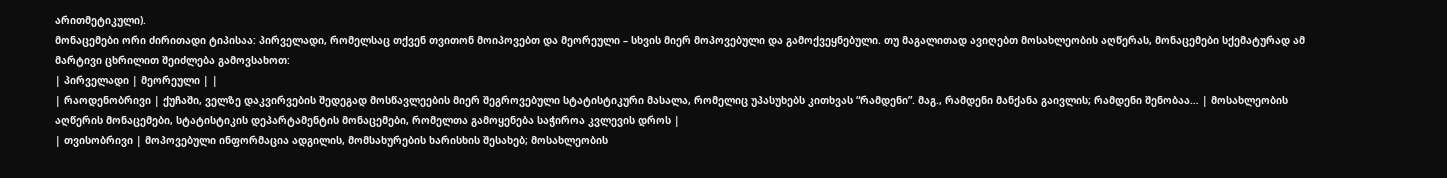არითმეტიკული).
მონაცემები ორი ძირითადი ტიპისაა: პირველადი, რომელსაც თქვენ თვითონ მოიპოვებთ და მეორეული – სხვის მიერ მოპოვებული და გამოქვეყნებული. თუ მაგალითად ავიღებთ მოსახლეობის აღწერას, მონაცემები სქემატურად ამ მარტივი ცხრილით შეიძლება გამოვსახოთ:
| პირველადი | მეორეული | |
| რაოდენობრივი | ქუჩაში, ველზე დაკვირვების შედეგად მოსწავლეების მიერ შეგროვებული სტატისტიკური მასალა, რომელიც უპასუხებს კითხვას “რამდენი”. მაგ., რამდენი მანქანა გაივლის; რამდენი შენობაა… | მოსახლეობის აღწერის მონაცემები, სტატისტიკის დეპარტამენტის მონაცემები, რომელთა გამოყენება საჭიროა კვლევის დროს |
| თვისობრივი | მოპოვებული ინფორმაცია ადგილის, მომსახურების ხარისხის შესახებ; მოსახლეობის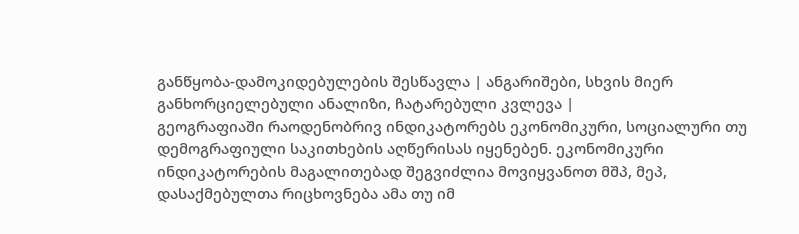განწყობა-დამოკიდებულების შესწავლა | ანგარიშები, სხვის მიერ განხორციელებული ანალიზი, ჩატარებული კვლევა |
გეოგრაფიაში რაოდენობრივ ინდიკატორებს ეკონომიკური, სოციალური თუ დემოგრაფიული საკითხების აღწერისას იყენებენ. ეკონომიკური ინდიკატორების მაგალითებად შეგვიძლია მოვიყვანოთ მშპ, მეპ, დასაქმებულთა რიცხოვნება ამა თუ იმ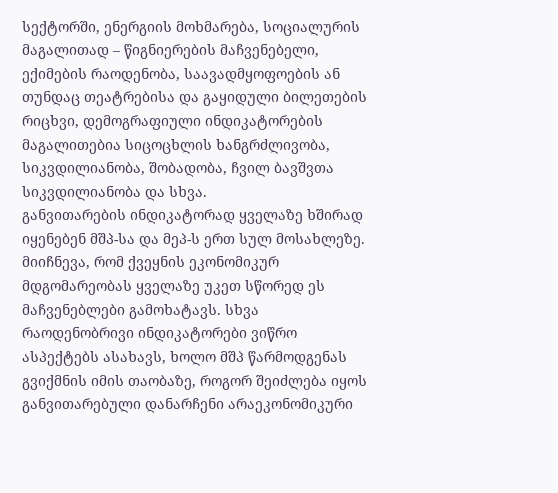სექტორში, ენერგიის მოხმარება, სოციალურის მაგალითად – წიგნიერების მაჩვენებელი, ექიმების რაოდენობა, საავადმყოფოების ან თუნდაც თეატრებისა და გაყიდული ბილეთების რიცხვი, დემოგრაფიული ინდიკატორების მაგალითებია სიცოცხლის ხანგრძლივობა, სიკვდილიანობა, შობადობა, ჩვილ ბავშვთა სიკვდილიანობა და სხვა.
განვითარების ინდიკატორად ყველაზე ხშირად იყენებენ მშპ-სა და მეპ-ს ერთ სულ მოსახლეზე. მიიჩნევა, რომ ქვეყნის ეკონომიკურ მდგომარეობას ყველაზე უკეთ სწორედ ეს მაჩვენებლები გამოხატავს. სხვა რაოდენობრივი ინდიკატორები ვიწრო ასპექტებს ასახავს, ხოლო მშპ წარმოდგენას გვიქმნის იმის თაობაზე, როგორ შეიძლება იყოს განვითარებული დანარჩენი არაეკონომიკური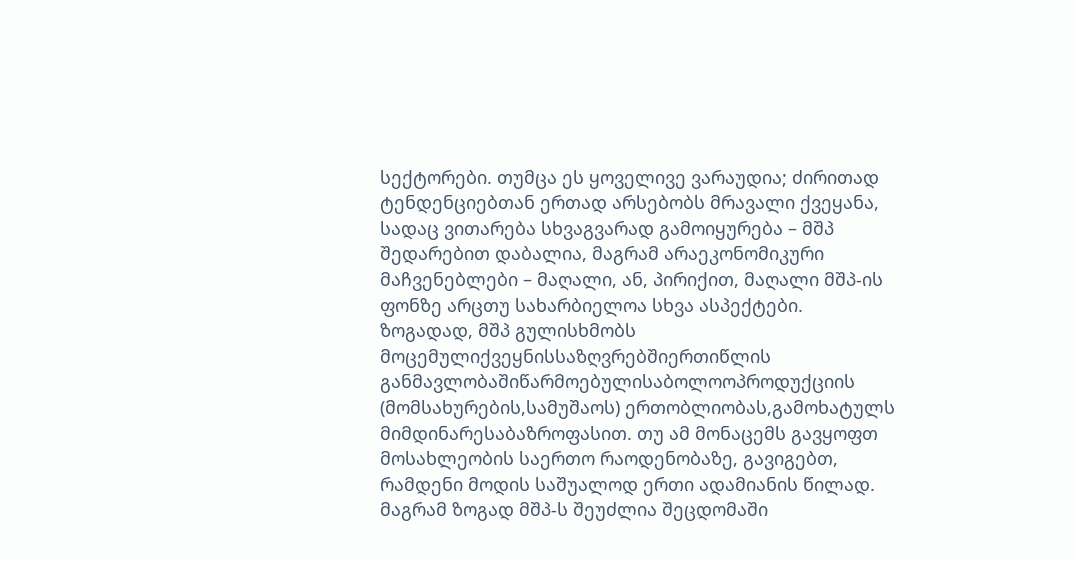სექტორები. თუმცა ეს ყოველივე ვარაუდია; ძირითად ტენდენციებთან ერთად არსებობს მრავალი ქვეყანა, სადაც ვითარება სხვაგვარად გამოიყურება – მშპ შედარებით დაბალია, მაგრამ არაეკონომიკური მაჩვენებლები – მაღალი, ან, პირიქით, მაღალი მშპ-ის ფონზე არცთუ სახარბიელოა სხვა ასპექტები.
ზოგადად, მშპ გულისხმობს მოცემულიქვეყნისსაზღვრებშიერთიწლის განმავლობაშიწარმოებულისაბოლოოპროდუქციის (მომსახურების,სამუშაოს) ერთობლიობას,გამოხატულს მიმდინარესაბაზროფასით. თუ ამ მონაცემს გავყოფთ მოსახლეობის საერთო რაოდენობაზე, გავიგებთ, რამდენი მოდის საშუალოდ ერთი ადამიანის წილად. მაგრამ ზოგად მშპ-ს შეუძლია შეცდომაში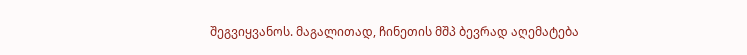შეგვიყვანოს. მაგალითად, ჩინეთის მშპ ბევრად აღემატება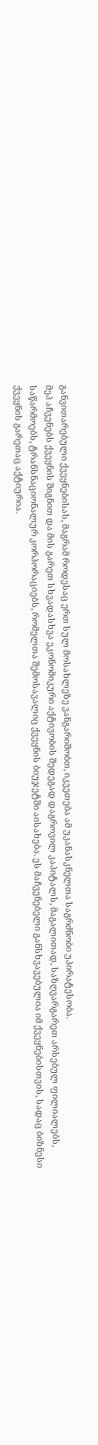განვითარებული ქვეყნებისას, მაგრამ როდესაც ერთ სულ მოსახლეზე ვანგარიშობთ, იკვეთება ამ უკანასკნელთა საგრძნობი უპირატესობა.
მეპ აჩვენებს ქვეყნის შიგნით და მის გარეთ სხვადასხვა ეკონომიკური აქტივობის შედეგად დაგროვილ კაპიტალს, მაგალითად, საზღვარგარეთ არსებულ ფილიალებს, საწარმოებს, ტრანსნაციონალურ კორპორაციებს, რომელთა შემოსავალიც ქვეყნის ბიუჯეტში აისახება. ეს მაჩვენებელი განსხვავებულია იმ ქვეყნებისთვის, სადაც ბიზნესი ქვეყნის გარეთაც აქტიურია.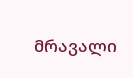მრავალი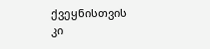ქვეყნისთვის კი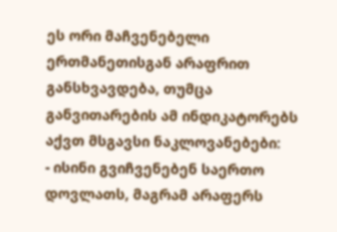ეს ორი მაჩვენებელი ერთმანეთისგან არაფრით განსხვავდება, თუმცა განვითარების ამ ინდიკატორებს აქვთ მსგავსი ნაკლოვანებები:
- ისინი გვიჩვენებენ საერთო დოვლათს, მაგრამ არაფერს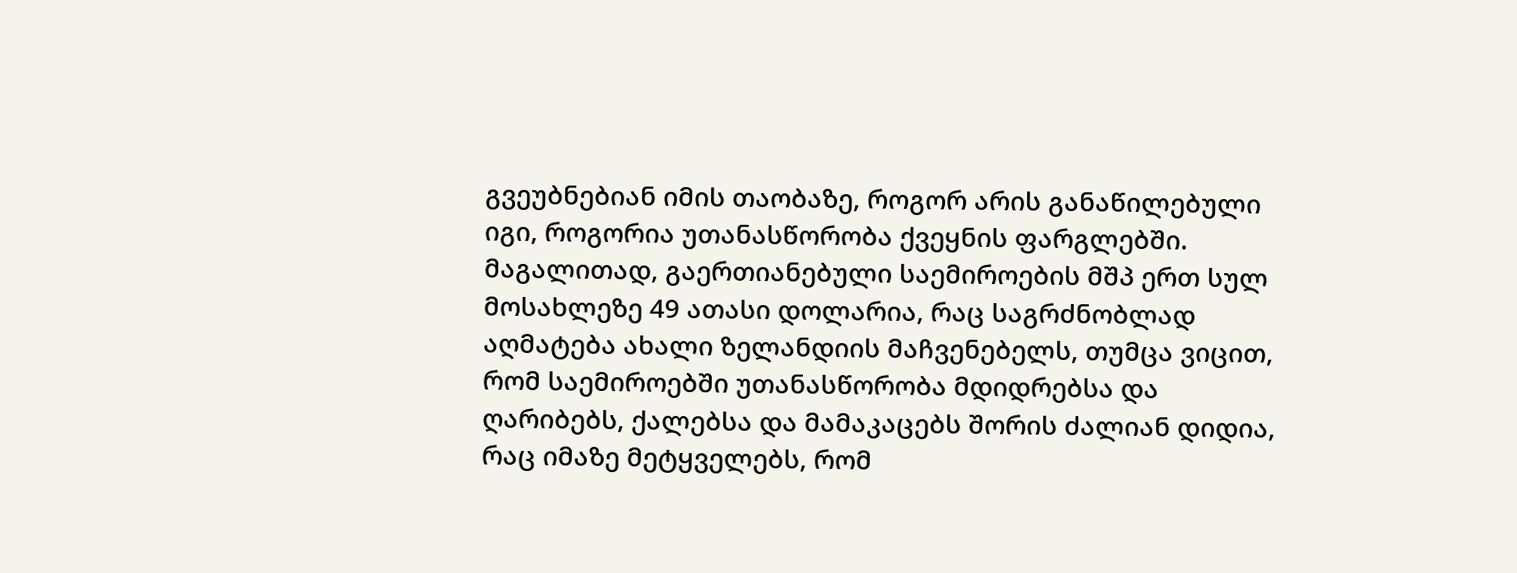გვეუბნებიან იმის თაობაზე, როგორ არის განაწილებული იგი, როგორია უთანასწორობა ქვეყნის ფარგლებში. მაგალითად, გაერთიანებული საემიროების მშპ ერთ სულ მოსახლეზე 49 ათასი დოლარია, რაც საგრძნობლად აღმატება ახალი ზელანდიის მაჩვენებელს, თუმცა ვიცით, რომ საემიროებში უთანასწორობა მდიდრებსა და ღარიბებს, ქალებსა და მამაკაცებს შორის ძალიან დიდია, რაც იმაზე მეტყველებს, რომ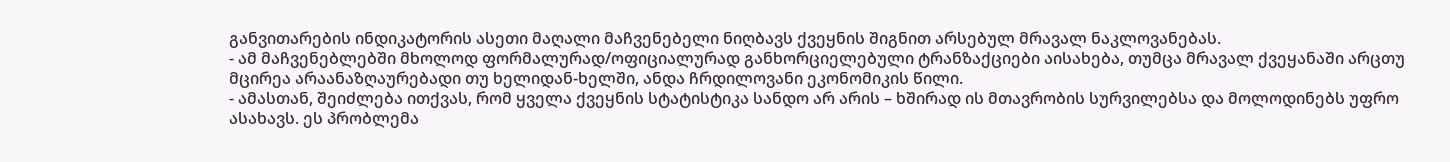განვითარების ინდიკატორის ასეთი მაღალი მაჩვენებელი ნიღბავს ქვეყნის შიგნით არსებულ მრავალ ნაკლოვანებას.
- ამ მაჩვენებლებში მხოლოდ ფორმალურად/ოფიციალურად განხორციელებული ტრანზაქციები აისახება, თუმცა მრავალ ქვეყანაში არცთუ მცირეა არაანაზღაურებადი თუ ხელიდან-ხელში, ანდა ჩრდილოვანი ეკონომიკის წილი.
- ამასთან, შეიძლება ითქვას, რომ ყველა ქვეყნის სტატისტიკა სანდო არ არის – ხშირად ის მთავრობის სურვილებსა და მოლოდინებს უფრო ასახავს. ეს პრობლემა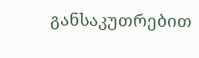განსაკუთრებით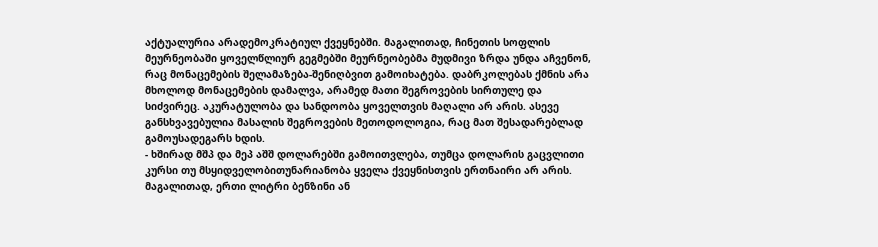აქტუალურია არადემოკრატიულ ქვეყნებში. მაგალითად, ჩინეთის სოფლის მეურნეობაში ყოველწლიურ გეგმებში მეურნეობებმა მუდმივი ზრდა უნდა აჩვენონ, რაც მონაცემების შელამაზება-შენიღბვით გამოიხატება. დაბრკოლებას ქმნის არა მხოლოდ მონაცემების დამალვა, არამედ მათი შეგროვების სირთულე და სიძვირეც. აკურატულობა და სანდოობა ყოველთვის მაღალი არ არის. ასევე განსხვავებულია მასალის შეგროვების მეთოდოლოგია, რაც მათ შესადარებლად გამოუსადეგარს ხდის.
- ხშირად მშპ და მეპ აშშ დოლარებში გამოითვლება, თუმცა დოლარის გაცვლითი კურსი თუ მსყიდველობითუნარიანობა ყველა ქვეყნისთვის ერთნაირი არ არის. მაგალითად, ერთი ლიტრი ბენზინი ან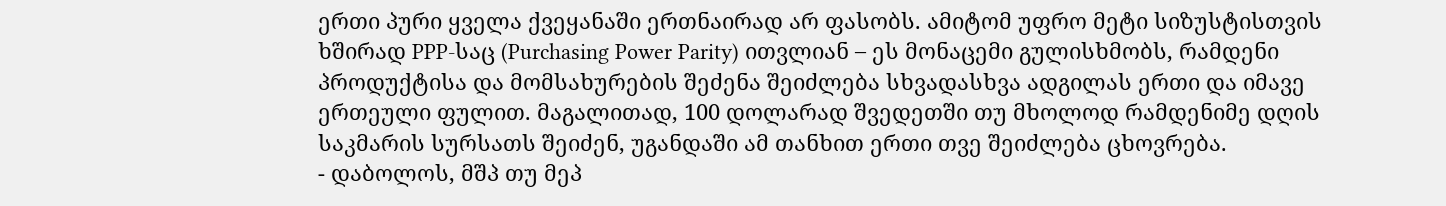ერთი პური ყველა ქვეყანაში ერთნაირად არ ფასობს. ამიტომ უფრო მეტი სიზუსტისთვის ხშირად PPP-საც (Purchasing Power Parity) ითვლიან – ეს მონაცემი გულისხმობს, რამდენი პროდუქტისა და მომსახურების შეძენა შეიძლება სხვადასხვა ადგილას ერთი და იმავე ერთეული ფულით. მაგალითად, 100 დოლარად შვედეთში თუ მხოლოდ რამდენიმე დღის საკმარის სურსათს შეიძენ, უგანდაში ამ თანხით ერთი თვე შეიძლება ცხოვრება.
- დაბოლოს, მშპ თუ მეპ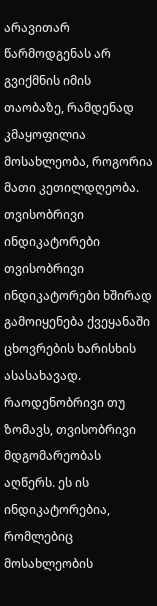არავითარ წარმოდგენას არ გვიქმნის იმის თაობაზე, რამდენად კმაყოფილია მოსახლეობა, როგორია მათი კეთილდღეობა.
თვისობრივი ინდიკატორები
თვისობრივი ინდიკატორები ხშირად გამოიყენება ქვეყანაში ცხოვრების ხარისხის ასასახავად.
რაოდენობრივი თუ ზომავს, თვისობრივი მდგომარეობას აღწერს. ეს ის ინდიკატორებია, რომლებიც მოსახლეობის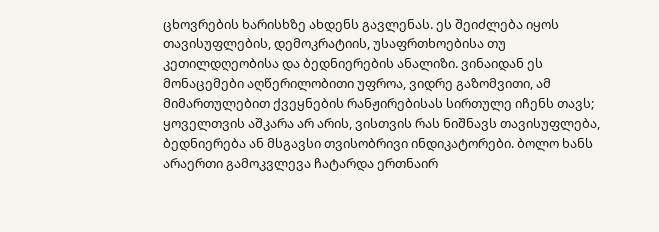ცხოვრების ხარისხზე ახდენს გავლენას. ეს შეიძლება იყოს თავისუფლების, დემოკრატიის, უსაფრთხოებისა თუ კეთილდღეობისა და ბედნიერების ანალიზი. ვინაიდან ეს მონაცემები აღწერილობითი უფროა, ვიდრე გაზომვითი, ამ მიმართულებით ქვეყნების რანჟირებისას სირთულე იჩენს თავს; ყოველთვის აშკარა არ არის, ვისთვის რას ნიშნავს თავისუფლება, ბედნიერება ან მსგავსი თვისობრივი ინდიკატორები. ბოლო ხანს არაერთი გამოკვლევა ჩატარდა ერთნაირ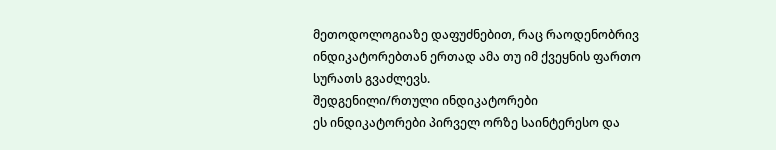მეთოდოლოგიაზე დაფუძნებით, რაც რაოდენობრივ ინდიკატორებთან ერთად ამა თუ იმ ქვეყნის ფართო სურათს გვაძლევს.
შედგენილი/რთული ინდიკატორები
ეს ინდიკატორები პირველ ორზე საინტერესო და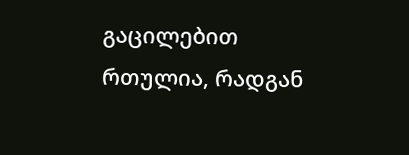გაცილებით რთულია, რადგან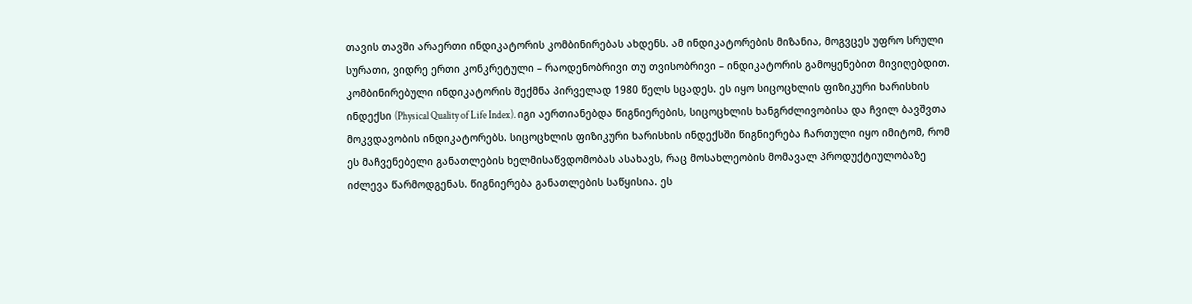თავის თავში არაერთი ინდიკატორის კომბინირებას ახდენს. ამ ინდიკატორების მიზანია, მოგვცეს უფრო სრული სურათი, ვიდრე ერთი კონკრეტული – რაოდენობრივი თუ თვისობრივი – ინდიკატორის გამოყენებით მივიღებდით. კომბინირებული ინდიკატორის შექმნა პირველად 1980 წელს სცადეს. ეს იყო სიცოცხლის ფიზიკური ხარისხის ინდექსი (Physical Quality of Life Index). იგი აერთიანებდა წიგნიერების, სიცოცხლის ხანგრძლივობისა და ჩვილ ბავშვთა მოკვდავობის ინდიკატორებს. სიცოცხლის ფიზიკური ხარისხის ინდექსში წიგნიერება ჩართული იყო იმიტომ, რომ ეს მაჩვენებელი განათლების ხელმისაწვდომობას ასახავს, რაც მოსახლეობის მომავალ პროდუქტიულობაზე იძლევა წარმოდგენას. წიგნიერება განათლების საწყისია. ეს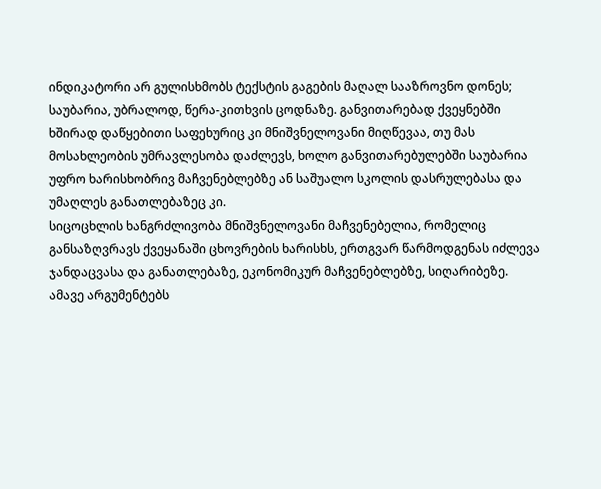ინდიკატორი არ გულისხმობს ტექსტის გაგების მაღალ სააზროვნო დონეს; საუბარია, უბრალოდ, წერა-კითხვის ცოდნაზე. განვითარებად ქვეყნებში ხშირად დაწყებითი საფეხურიც კი მნიშვნელოვანი მიღწევაა, თუ მას მოსახლეობის უმრავლესობა დაძლევს, ხოლო განვითარებულებში საუბარია უფრო ხარისხობრივ მაჩვენებლებზე ან საშუალო სკოლის დასრულებასა და უმაღლეს განათლებაზეც კი.
სიცოცხლის ხანგრძლივობა მნიშვნელოვანი მაჩვენებელია, რომელიც განსაზღვრავს ქვეყანაში ცხოვრების ხარისხს, ერთგვარ წარმოდგენას იძლევა ჯანდაცვასა და განათლებაზე, ეკონომიკურ მაჩვენებლებზე, სიღარიბეზე.
ამავე არგუმენტებს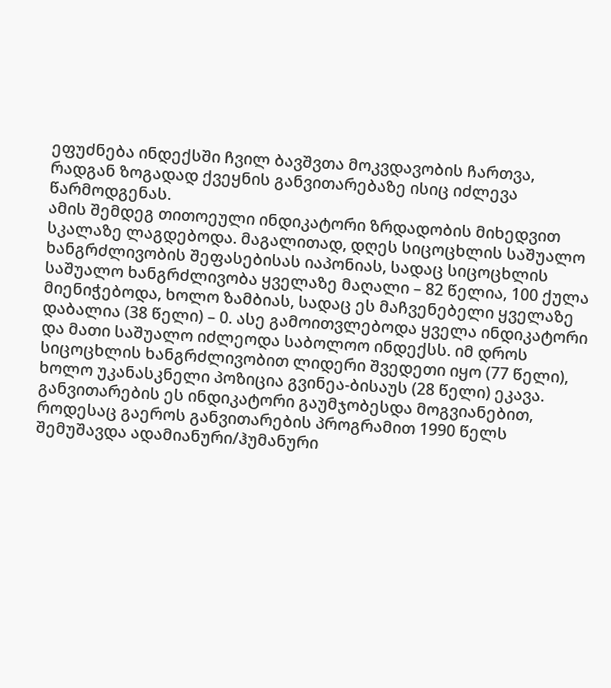ეფუძნება ინდექსში ჩვილ ბავშვთა მოკვდავობის ჩართვა, რადგან ზოგადად ქვეყნის განვითარებაზე ისიც იძლევა წარმოდგენას.
ამის შემდეგ თითოეული ინდიკატორი ზრდადობის მიხედვით სკალაზე ლაგდებოდა. მაგალითად, დღეს სიცოცხლის საშუალო ხანგრძლივობის შეფასებისას იაპონიას, სადაც სიცოცხლის საშუალო ხანგრძლივობა ყველაზე მაღალი – 82 წელია, 100 ქულა მიენიჭებოდა, ხოლო ზამბიას, სადაც ეს მაჩვენებელი ყველაზე დაბალია (38 წელი) – 0. ასე გამოითვლებოდა ყველა ინდიკატორი და მათი საშუალო იძლეოდა საბოლოო ინდექსს. იმ დროს სიცოცხლის ხანგრძლივობით ლიდერი შვედეთი იყო (77 წელი), ხოლო უკანასკნელი პოზიცია გვინეა-ბისაუს (28 წელი) ეკავა.
განვითარების ეს ინდიკატორი გაუმჯობესდა მოგვიანებით, როდესაც გაეროს განვითარების პროგრამით 1990 წელს შემუშავდა ადამიანური/ჰუმანური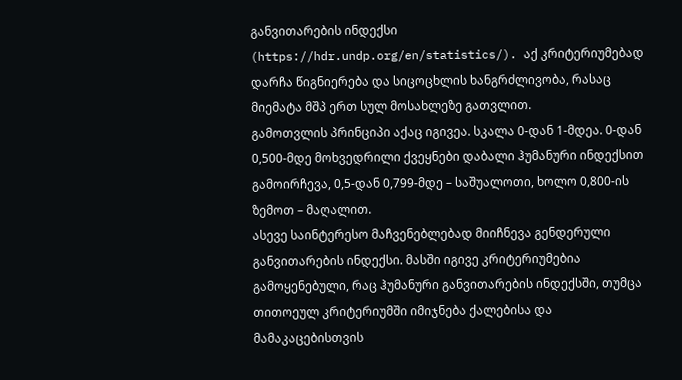განვითარების ინდექსი (https://hdr.undp.org/en/statistics/). აქ კრიტერიუმებად დარჩა წიგნიერება და სიცოცხლის ხანგრძლივობა, რასაც მიემატა მშპ ერთ სულ მოსახლეზე გათვლით.
გამოთვლის პრინციპი აქაც იგივეა. სკალა 0-დან 1-მდეა. 0-დან 0,500-მდე მოხვედრილი ქვეყნები დაბალი ჰუმანური ინდექსით გამოირჩევა, 0,5-დან 0,799-მდე – საშუალოთი, ხოლო 0,800-ის ზემოთ – მაღალით.
ასევე საინტერესო მაჩვენებლებად მიიჩნევა გენდერული განვითარების ინდექსი. მასში იგივე კრიტერიუმებია გამოყენებული, რაც ჰუმანური განვითარების ინდექსში, თუმცა თითოეულ კრიტერიუმში იმიჯნება ქალებისა და მამაკაცებისთვის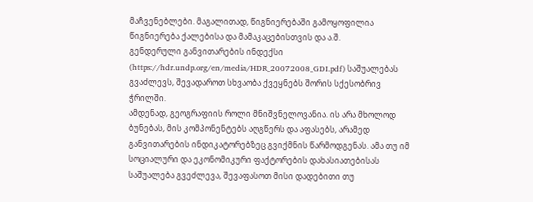მაჩვენებლები. მაგალითად, წიგნიერებაში გამოყოფილია წიგნიერება ქალებისა და მამაკაცებისთვის და ა.შ.
გენდერული განვითარების ინდექსი (https://hdr.undp.org/en/media/HDR_20072008_GDI.pdf) საშუალებას გვაძლევს, შევადაროთ სხვაობა ქვეყნებს შორის სქესობრივ ჭრილში.
ამდენად, გეოგრაფიის როლი მნიშვნელოვანია. ის არა მხოლოდ ბუნებას, მის კომპონენტებს აღგწერს და აფასებს, არამედ განვითარების ინდიკატორებზეც გვიქმნის წარმოდგენას. ამა თუ იმ სოციალური და ეკონომიკური ფაქტორების დახასიათებისას საშუალება გვეძლევა, შევაფასოთ მისი დადებითი თუ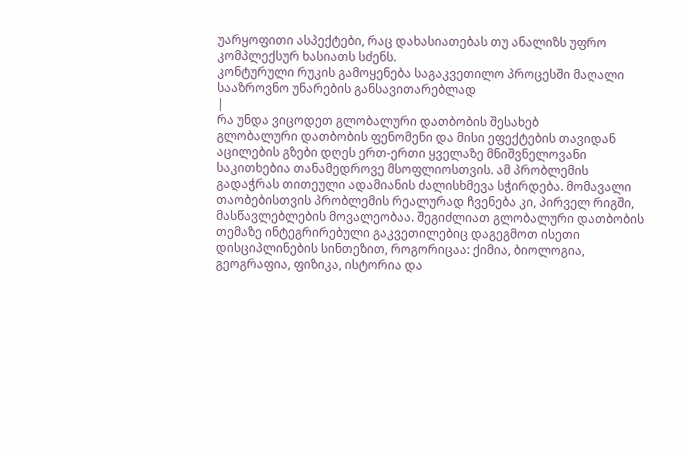უარყოფითი ასპექტები, რაც დახასიათებას თუ ანალიზს უფრო კომპლექსურ ხასიათს სძენს.
კონტურული რუკის გამოყენება საგაკვეთილო პროცესში მაღალი სააზროვნო უნარების განსავითარებლად
|
რა უნდა ვიცოდეთ გლობალური დათბობის შესახებ
გლობალური დათბობის ფენომენი და მისი ეფექტების თავიდან აცილების გზები დღეს ერთ-ერთი ყველაზე მნიშვნელოვანი საკითხებია თანამედროვე მსოფლიოსთვის. ამ პრობლემის გადაჭრას თითეული ადამიანის ძალისხმევა სჭირდება. მომავალი თაობებისთვის პრობლემის რეალურად ჩვენება კი, პირველ რიგში, მასწავლებლების მოვალეობაა. შეგიძლიათ გლობალური დათბობის თემაზე ინტეგრირებული გაკვეთილებიც დაგეგმოთ ისეთი დისციპლინების სინთეზით, როგორიცაა: ქიმია, ბიოლოგია, გეოგრაფია, ფიზიკა, ისტორია და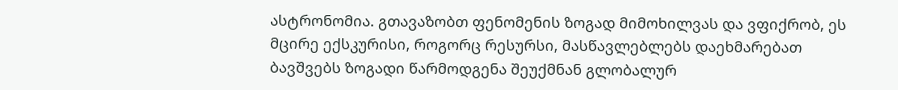ასტრონომია. გთავაზობთ ფენომენის ზოგად მიმოხილვას და ვფიქრობ, ეს მცირე ექსკურისი, როგორც რესურსი, მასწავლებლებს დაეხმარებათ ბავშვებს ზოგადი წარმოდგენა შეუქმნან გლობალურ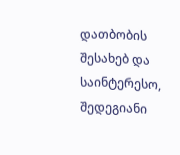დათბობის შესახებ და საინტერესო, შედეგიანი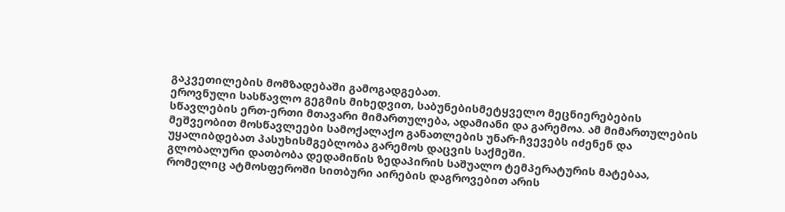გაკვეთილების მომზადებაში გამოგადგებათ.
ეროვნული სასწავლო გეგმის მიხედვით, საბუნებისმეტყველო მეცნიერებების სწავლების ერთ-ერთი მთავარი მიმართულება, ადამიანი და გარემოა. ამ მიმართულების მეშვეობით მოსწავლეები სამოქალაქო განათლების უნარ-ჩვევებს იძენენ და უყალიბდებათ პასუხისმგებლობა გარემოს დაცვის საქმეში.
გლობალური დათბობა დედამიწის ზედაპირის საშუალო ტემპერატურის მატებაა, რომელიც ატმოსფეროში სითბური აირების დაგროვებით არის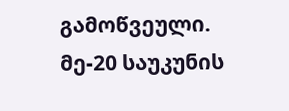გამოწვეული. მე-20 საუკუნის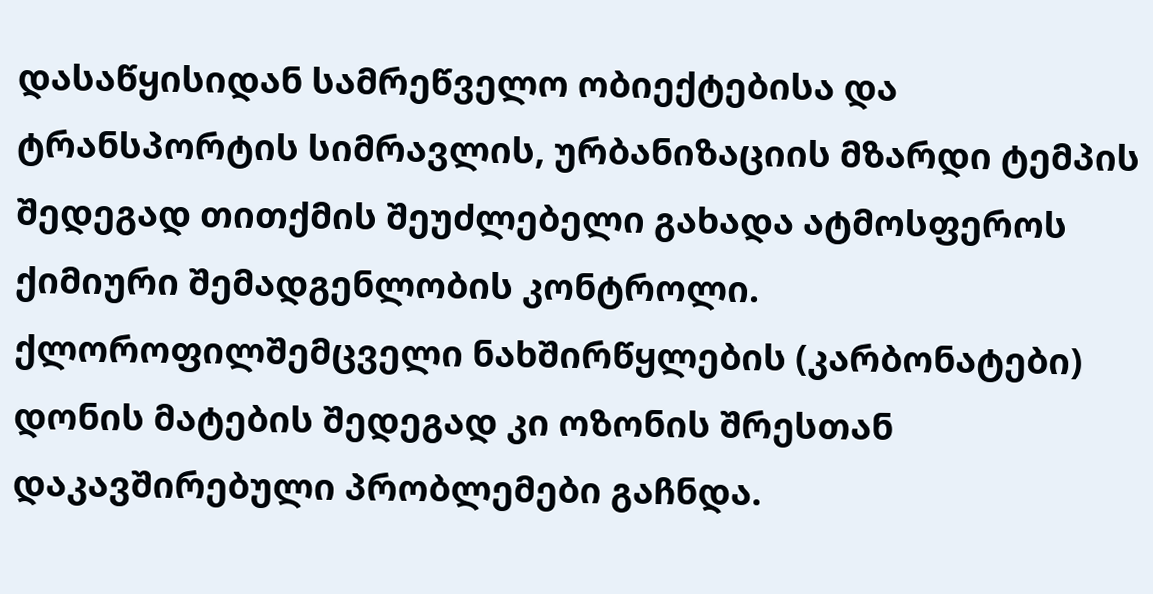დასაწყისიდან სამრეწველო ობიექტებისა და ტრანსპორტის სიმრავლის, ურბანიზაციის მზარდი ტემპის შედეგად თითქმის შეუძლებელი გახადა ატმოსფეროს ქიმიური შემადგენლობის კონტროლი. ქლოროფილშემცველი ნახშირწყლების (კარბონატები) დონის მატების შედეგად კი ოზონის შრესთან დაკავშირებული პრობლემები გაჩნდა.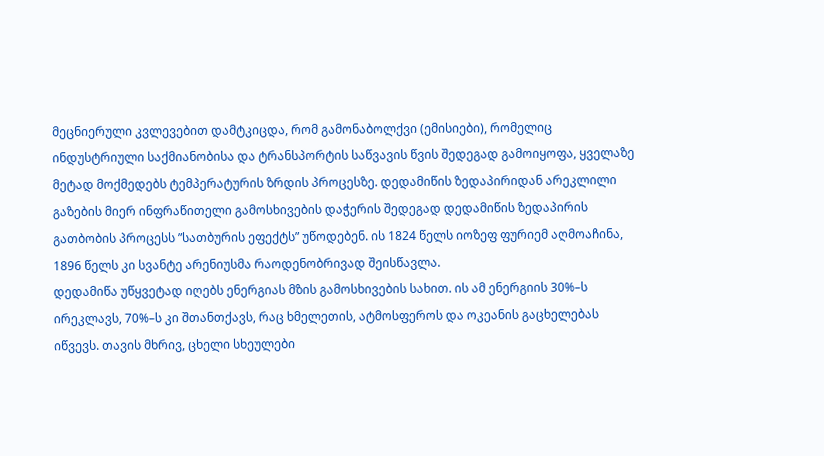მეცნიერული კვლევებით დამტკიცდა, რომ გამონაბოლქვი (ემისიები), რომელიც ინდუსტრიული საქმიანობისა და ტრანსპორტის საწვავის წვის შედეგად გამოიყოფა, ყველაზე მეტად მოქმედებს ტემპერატურის ზრდის პროცესზე. დედამიწის ზედაპირიდან არეკლილი გაზების მიერ ინფრაწითელი გამოსხივების დაჭერის შედეგად დედამიწის ზედაპირის გათბობის პროცესს ”სათბურის ეფექტს” უწოდებენ. ის 1824 წელს იოზეფ ფურიემ აღმოაჩინა, 1896 წელს კი სვანტე არენიუსმა რაოდენობრივად შეისწავლა.
დედამიწა უწყვეტად იღებს ენერგიას მზის გამოსხივების სახით. ის ამ ენერგიის 30%–ს ირეკლავს, 70%–ს კი შთანთქავს, რაც ხმელეთის, ატმოსფეროს და ოკეანის გაცხელებას იწვევს. თავის მხრივ, ცხელი სხეულები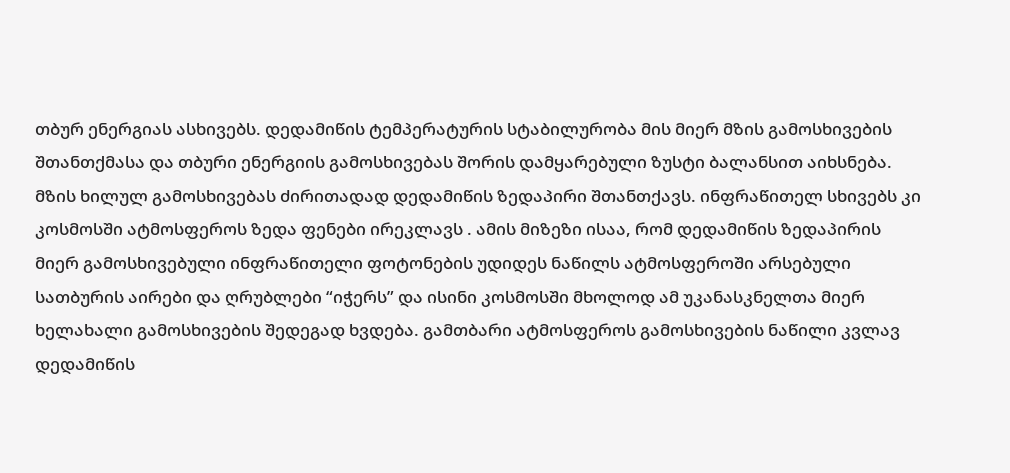თბურ ენერგიას ასხივებს. დედამიწის ტემპერატურის სტაბილურობა მის მიერ მზის გამოსხივების შთანთქმასა და თბური ენერგიის გამოსხივებას შორის დამყარებული ზუსტი ბალანსით აიხსნება. მზის ხილულ გამოსხივებას ძირითადად დედამიწის ზედაპირი შთანთქავს. ინფრაწითელ სხივებს კი კოსმოსში ატმოსფეროს ზედა ფენები ირეკლავს . ამის მიზეზი ისაა, რომ დედამიწის ზედაპირის მიერ გამოსხივებული ინფრაწითელი ფოტონების უდიდეს ნაწილს ატმოსფეროში არსებული სათბურის აირები და ღრუბლები “იჭერს” და ისინი კოსმოსში მხოლოდ ამ უკანასკნელთა მიერ ხელახალი გამოსხივების შედეგად ხვდება. გამთბარი ატმოსფეროს გამოსხივების ნაწილი კვლავ დედამიწის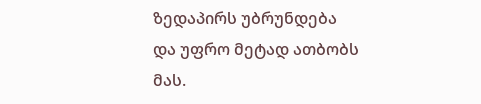ზედაპირს უბრუნდება და უფრო მეტად ათბობს მას.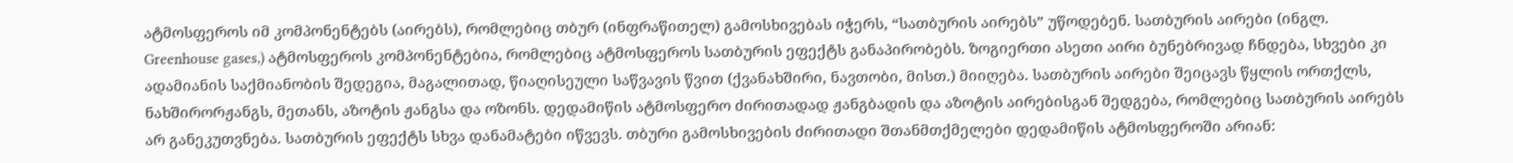ატმოსფეროს იმ კომპონენტებს (აირებს), რომლებიც თბურ (ინფრაწითელ) გამოსხივებას იჭერს, “სათბურის აირებს” უწოდებენ. სათბურის აირები (ინგლ. Greenhouse gases,) ატმოსფეროს კომპონენტებია, რომლებიც ატმოსფეროს სათბურის ეფექტს განაპირობებს. ზოგიერთი ასეთი აირი ბუნებრივად ჩნდება, სხვები კი ადამიანის საქმიანობის შედეგია, მაგალითად, წიაღისეული საწვავის წვით (ქვანახშირი, ნავთობი, მისთ.) მიიღება. სათბურის აირები შეიცავს წყლის ორთქლს, ნახშირორჟანგს, მეთანს, აზოტის ჟანგსა და ოზონს. დედამიწის ატმოსფერო ძირითადად ჟანგბადის და აზოტის აირებისგან შედგება, რომლებიც სათბურის აირებს არ განეკუთვნება. სათბურის ეფექტს სხვა დანამატები იწვევს. თბური გამოსხივების ძირითადი შთანმთქმელები დედამიწის ატმოსფეროში არიან: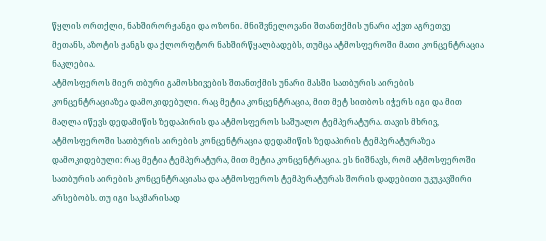წყლის ორთქლი, ნახშირორჟანგი და ოზონი. მნიშვნელოვანი შთანთქმის უნარი აქვთ აგრეთვე მეთანს, აზოტის ჟანგს და ქლორფტორ ნახშირწყალბადებს, თუმცა ატმოსფეროში მათი კონცენტრაცია ნაკლებია.
ატმოსფეროს მიერ თბური გამოსხივების შთანთქმის უნარი მასში სათბურის აირების კონცენტრაციაზეა დამოკიდებული. რაც მეტია კონცენტრაცია, მით მეტ სითბოს იჭერს იგი და მით მაღლა იწევს დედამიწის ზედაპირის და ატმოსფეროს საშუალო ტემპერატურა. თავის მხრივ, ატმოსფეროში სათბურის აირების კონცენტრაცია დედამიწის ზედაპირის ტემპერატურაზეა დამოკიდებული: რაც მეტია ტემპერატურა, მით მეტია კონცენტრაცია. ეს ნიშნავს, რომ ატმოსფეროში სათბურის აირების კონცენტრაციასა და ატმოსფეროს ტემპერატურას შორის დადებითი უკუკავშირი არსებობს. თუ იგი საკმარისად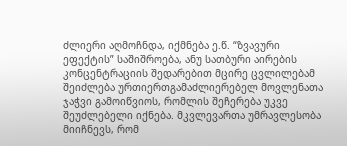ძლიერი აღმოჩნდა, იქმნება ე.წ. “ზვავური ეფექტის” საშიშროება, ანუ სათბური აირების კონცენტრაციის შედარებით მცირე ცვლილებამ შეიძლება ურთიერთგამაძლიერებელ მოვლენათა ჯაჭვი გამოიწვიოს, რომლის შეჩერება უკვე შეუძლებელი იქნება. მკვლევართა უმრავლესობა მიიჩნევს, რომ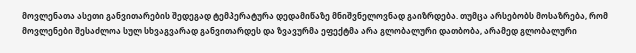მოვლენათა ასეთი განვითარების შედეგად ტემპერატურა დედამიწაზე მნიშვნელოვნად გაიზრდება. თუმცა არსებობს მოსაზრება, რომ მოვლენები შესაძლოა სულ სხვაგვარად განვითარდეს და ზვავურმა ეფექტმა არა გლობალური დათბობა, არამედ გლობალური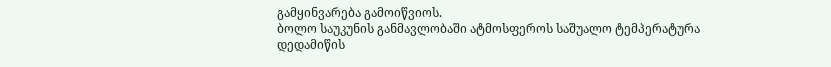გამყინვარება გამოიწვიოს.
ბოლო საუკუნის განმავლობაში ატმოსფეროს საშუალო ტემპერატურა დედამიწის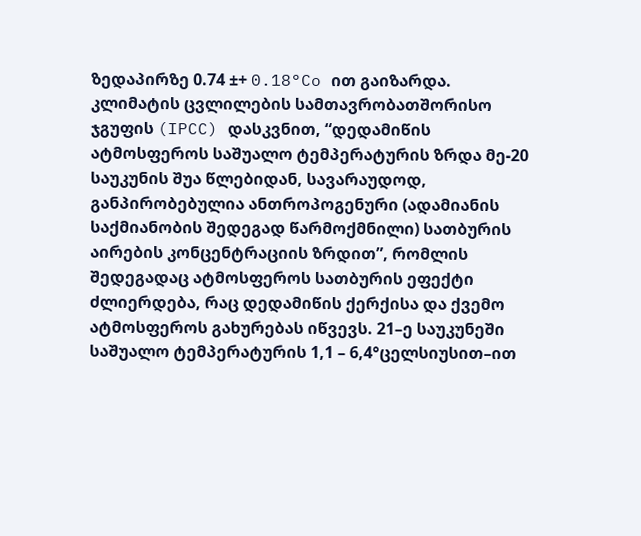ზედაპირზე 0.74 ±+ 0.18°Co ით გაიზარდა. კლიმატის ცვლილების სამთავრობათშორისო ჯგუფის (IPCC) დასკვნით, “დედამიწის ატმოსფეროს საშუალო ტემპერატურის ზრდა მე-20 საუკუნის შუა წლებიდან, სავარაუდოდ, განპირობებულია ანთროპოგენური (ადამიანის საქმიანობის შედეგად წარმოქმნილი) სათბურის აირების კონცენტრაციის ზრდით”, რომლის შედეგადაც ატმოსფეროს სათბურის ეფექტი ძლიერდება, რაც დედამიწის ქერქისა და ქვემო ატმოსფეროს გახურებას იწვევს. 21–ე საუკუნეში საშუალო ტემპერატურის 1,1 – 6,4°ცელსიუსით–ით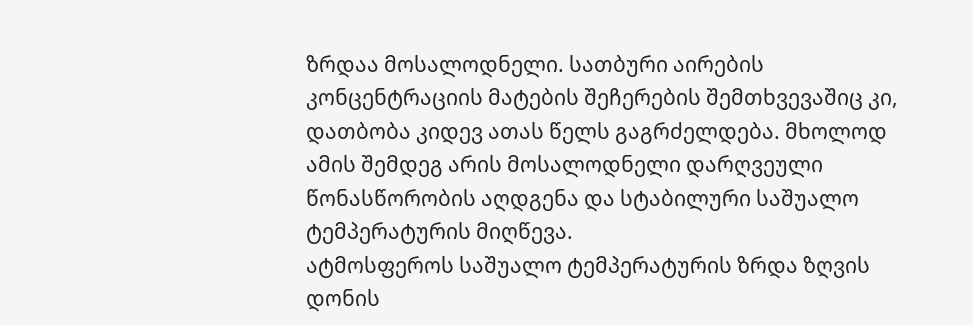ზრდაა მოსალოდნელი. სათბური აირების კონცენტრაციის მატების შეჩერების შემთხვევაშიც კი, დათბობა კიდევ ათას წელს გაგრძელდება. მხოლოდ ამის შემდეგ არის მოსალოდნელი დარღვეული წონასწორობის აღდგენა და სტაბილური საშუალო ტემპერატურის მიღწევა.
ატმოსფეროს საშუალო ტემპერატურის ზრდა ზღვის დონის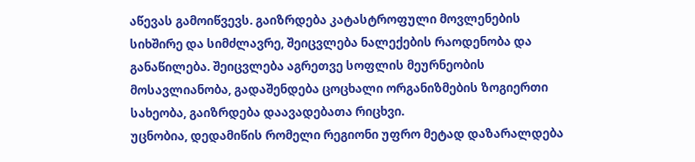აწევას გამოიწვევს. გაიზრდება კატასტროფული მოვლენების სიხშირე და სიმძლავრე, შეიცვლება ნალექების რაოდენობა და განაწილება. შეიცვლება აგრეთვე სოფლის მეურნეობის მოსავლიანობა, გადაშენდება ცოცხალი ორგანიზმების ზოგიერთი სახეობა, გაიზრდება დაავადებათა რიცხვი.
უცნობია, დედამიწის რომელი რეგიონი უფრო მეტად დაზარალდება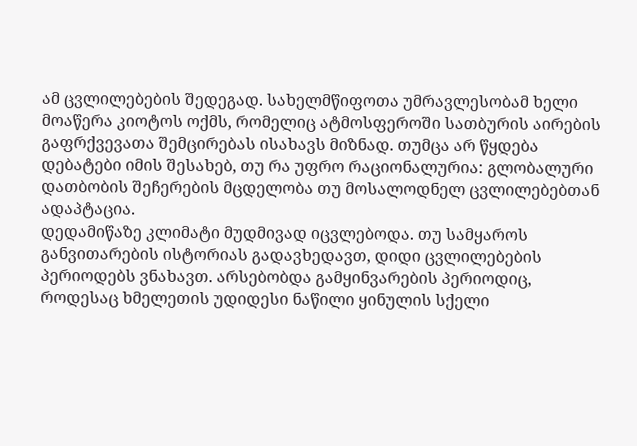ამ ცვლილებების შედეგად. სახელმწიფოთა უმრავლესობამ ხელი მოაწერა კიოტოს ოქმს, რომელიც ატმოსფეროში სათბურის აირების გაფრქვევათა შემცირებას ისახავს მიზნად. თუმცა არ წყდება დებატები იმის შესახებ, თუ რა უფრო რაციონალურია: გლობალური დათბობის შეჩერების მცდელობა თუ მოსალოდნელ ცვლილებებთან ადაპტაცია.
დედამიწაზე კლიმატი მუდმივად იცვლებოდა. თუ სამყაროს განვითარების ისტორიას გადავხედავთ, დიდი ცვლილებების პერიოდებს ვნახავთ. არსებობდა გამყინვარების პერიოდიც, როდესაც ხმელეთის უდიდესი ნაწილი ყინულის სქელი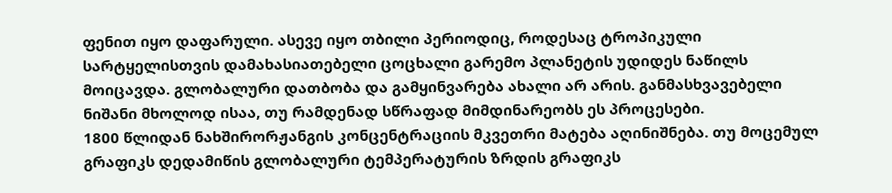ფენით იყო დაფარული. ასევე იყო თბილი პერიოდიც, როდესაც ტროპიკული სარტყელისთვის დამახასიათებელი ცოცხალი გარემო პლანეტის უდიდეს ნაწილს მოიცავდა. გლობალური დათბობა და გამყინვარება ახალი არ არის. განმასხვავებელი ნიშანი მხოლოდ ისაა, თუ რამდენად სწრაფად მიმდინარეობს ეს პროცესები.
1800 წლიდან ნახშირორჟანგის კონცენტრაციის მკვეთრი მატება აღინიშნება. თუ მოცემულ გრაფიკს დედამიწის გლობალური ტემპერატურის ზრდის გრაფიკს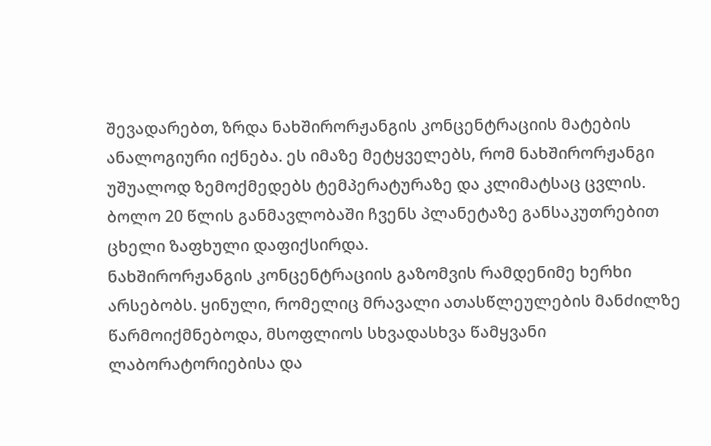შევადარებთ, ზრდა ნახშირორჟანგის კონცენტრაციის მატების ანალოგიური იქნება. ეს იმაზე მეტყველებს, რომ ნახშირორჟანგი უშუალოდ ზემოქმედებს ტემპერატურაზე და კლიმატსაც ცვლის. ბოლო 20 წლის განმავლობაში ჩვენს პლანეტაზე განსაკუთრებით ცხელი ზაფხული დაფიქსირდა.
ნახშირორჟანგის კონცენტრაციის გაზომვის რამდენიმე ხერხი არსებობს. ყინული, რომელიც მრავალი ათასწლეულების მანძილზე წარმოიქმნებოდა, მსოფლიოს სხვადასხვა წამყვანი ლაბორატორიებისა და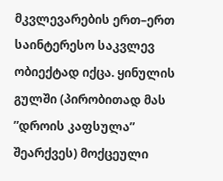მკვლევარების ერთ–ერთ საინტერესო საკვლევ ობიექტად იქცა. ყინულის გულში (პირობითად მას ”დროის კაფსულა” შეარქვეს) მოქცეული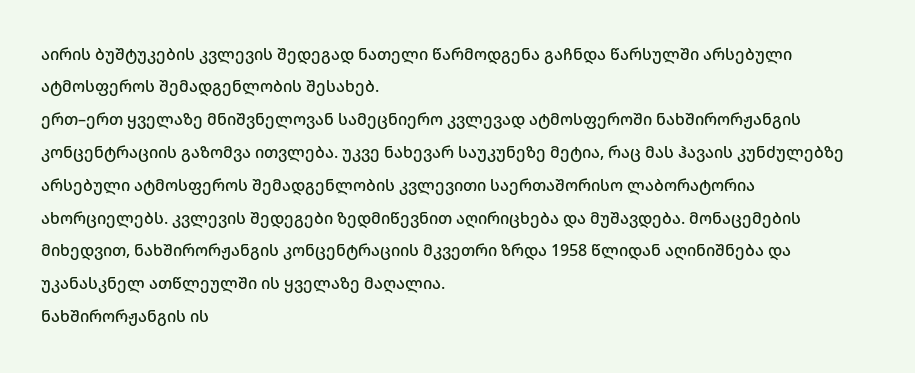აირის ბუშტუკების კვლევის შედეგად ნათელი წარმოდგენა გაჩნდა წარსულში არსებული ატმოსფეროს შემადგენლობის შესახებ.
ერთ–ერთ ყველაზე მნიშვნელოვან სამეცნიერო კვლევად ატმოსფეროში ნახშირორჟანგის კონცენტრაციის გაზომვა ითვლება. უკვე ნახევარ საუკუნეზე მეტია, რაც მას ჰავაის კუნძულებზე არსებული ატმოსფეროს შემადგენლობის კვლევითი საერთაშორისო ლაბორატორია ახორციელებს. კვლევის შედეგები ზედმიწევნით აღირიცხება და მუშავდება. მონაცემების მიხედვით, ნახშირორჟანგის კონცენტრაციის მკვეთრი ზრდა 1958 წლიდან აღინიშნება და უკანასკნელ ათწლეულში ის ყველაზე მაღალია.
ნახშირორჟანგის ის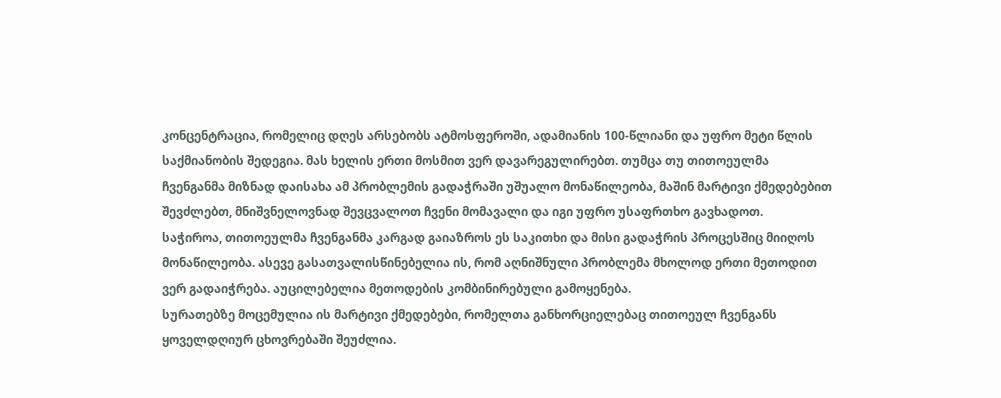კონცენტრაცია, რომელიც დღეს არსებობს ატმოსფეროში, ადამიანის 100-წლიანი და უფრო მეტი წლის საქმიანობის შედეგია. მას ხელის ერთი მოსმით ვერ დავარეგულირებთ. თუმცა თუ თითოეულმა ჩვენგანმა მიზნად დაისახა ამ პრობლემის გადაჭრაში უშუალო მონაწილეობა, მაშინ მარტივი ქმედებებით შევძლებთ, მნიშვნელოვნად შევცვალოთ ჩვენი მომავალი და იგი უფრო უსაფრთხო გავხადოთ.
საჭიროა, თითოეულმა ჩვენგანმა კარგად გაიაზროს ეს საკითხი და მისი გადაჭრის პროცესშიც მიიღოს მონაწილეობა. ასევე გასათვალისწინებელია ის, რომ აღნიშნული პრობლემა მხოლოდ ერთი მეთოდით ვერ გადაიჭრება. აუცილებელია მეთოდების კომბინირებული გამოყენება.
სურათებზე მოცემულია ის მარტივი ქმედებები, რომელთა განხორციელებაც თითოეულ ჩვენგანს ყოველდღიურ ცხოვრებაში შეუძლია.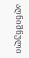აღნიშნული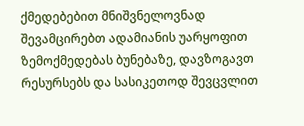ქმედებებით მნიშვნელოვნად შევამცირებთ ადამიანის უარყოფით ზემოქმედებას ბუნებაზე, დავზოგავთ რესურსებს და სასიკეთოდ შევცვლით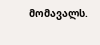მომავალს.